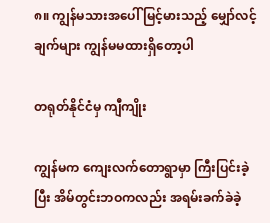၈။ ကျွန်မသားအပေါ် မြင့်မားသည့် မျှော်လင့်ချက်များ ကျွန်မမထားရှိတော့ပါ

တရုတ်နိုင်ငံမှ ကျီကျိုး

ကျွန်မက ကျေးလက်တောရွာမှာ ကြီးပြင်းခဲ့ပြီး အိမ်တွင်းဘဝကလည်း အရမ်းခက်ခဲခဲ့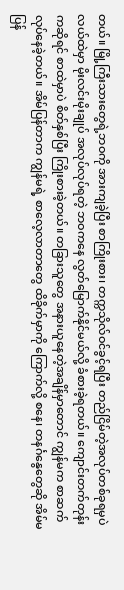တယ်။ မြို့ကြီးသားတွေရဲ့ဘဝကို အားကျခဲ့ပြီး စာကြိုးစား၊ တက္ကသိုလ်ဝင်ခွင့်ရပြီး တည်ငြိမ်တဲ့အလုပ်တစ်ခုရမှပဲ လယ်ထဲမှာ မိုးလင်းမိုးချုပ် အလုပ်လုပ်ရတဲ့ ဘဝကနေ လွတ်မြောက်နိုင်မယ်လို့ ခံစားခဲ့ရတယ်။ ကျောင်းတက်တုန်းကဆိုရင် စာထဲမှာပဲ စိတ်နှစ်ပြီး ကြိုးစားခဲ့တယ်။ တခြားသူတွေ အနားယူနေတဲ့အချိန်မှာတောင် ကျွန်မက စာဆက်လုပ်နေခဲ့တယ်။ အိမ်ပြန်တာက ကျွန်မရဲ့ စာလေ့လာတာတွေ ထိခိုက်မှာကို ကြောက်လို့ စနေ၊ တနင်္ဂနွေတွေဆို အိမ်မပြန်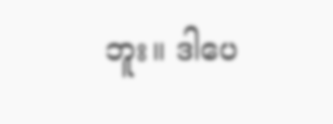ဘူး။ ဒါပေ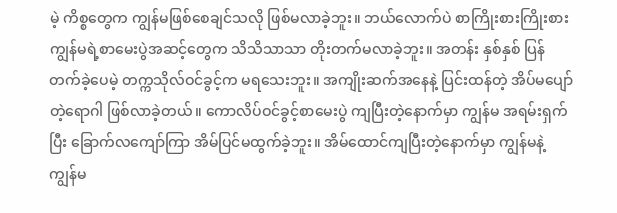မဲ့ ကိစ္စတွေက ကျွန်မဖြစ်စေချင်သလို ဖြစ်မလာခဲ့ဘူး။ ဘယ်လောက်ပဲ စာကြိုးစားကြိုးစား ကျွန်မရဲ့စာမေးပွဲအဆင့်တွေက သိသိသာသာ တိုးတက်မလာခဲ့ဘူး။ အတန်း နှစ်နှစ် ပြန်တက်ခဲ့ပေမဲ့ တက္ကသိုလ်ဝင်ခွင့်က မရသေးဘူး။ အကျိုးဆက်အနေနဲ့ ပြင်းထန်တဲ့ အိပ်မပျော်တဲ့ရောဂါ ဖြစ်လာခဲ့တယ်။ ကောလိပ်ဝင်ခွင့်စာမေးပွဲ ကျပြီးတဲ့နောက်မှာ ကျွန်မ အရမ်းရှက်ပြီး ခြောက်လကျော်ကြာ အိမ်ပြင်မထွက်ခဲ့ဘူး။ အိမ်ထောင်ကျပြီးတဲ့နောက်မှာ ကျွန်မနဲ့ ကျွန်မ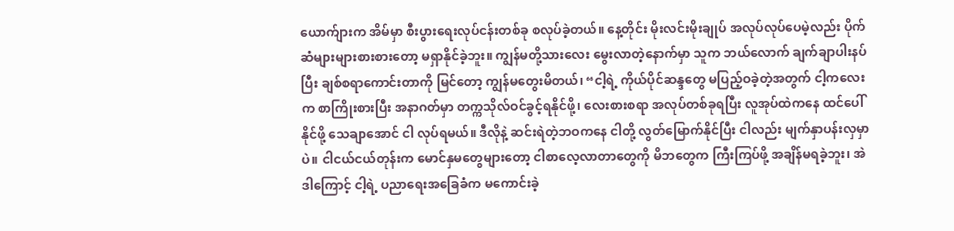ယောက်ျားက အိမ်မှာ စီးပွားရေးလုပ်ငန်းတစ်ခု စလုပ်ခဲ့တယ်။ နေ့တိုင်း မိုးလင်းမိုးချုပ် အလုပ်လုပ်ပေမဲ့လည်း ပိုက်ဆံများများစားစားတော့ မရှာနိုင်ခဲ့ဘူး။ ကျွန်မတို့သားလေး မွေးလာတဲ့နောက်မှာ သူက ဘယ်လောက် ချက်ချာပါးနပ်ပြီး ချစ်စရာကောင်းတာကို မြင်တော့ ကျွန်မတွေးမိတယ်၊ “ငါ့ရဲ့ ကိုယ်ပိုင်ဆန္ဒတွေ မပြည့်ဝခဲ့တဲ့အတွက် ငါ့ကလေးက စာကြိုးစားပြီး အနာဂတ်မှာ တက္ကသိုလ်ဝင်ခွင့်ရနိုင်ဖို့၊ လေးစားစရာ အလုပ်တစ်ခုရပြီး လူအုပ်ထဲကနေ ထင်ပေါ်နိုင်ဖို့ သေချာအောင် ငါ လုပ်ရမယ်။ ဒီလိုနဲ့ ဆင်းရဲတဲ့ဘဝကနေ ငါတို့ လွတ်မြောက်နိုင်ပြီး ငါလည်း မျက်နှာပန်းလှမှာပဲ။ ငါငယ်ငယ်တုန်းက မောင်နှမတွေများတော့ ငါစာလေ့လာတာတွေကို မိဘတွေက ကြီးကြပ်ဖို့ အချိန်မရခဲ့ဘူး၊ အဲဒါကြောင့် ငါ့ရဲ့ ပညာရေးအခြေခံက မကောင်းခဲ့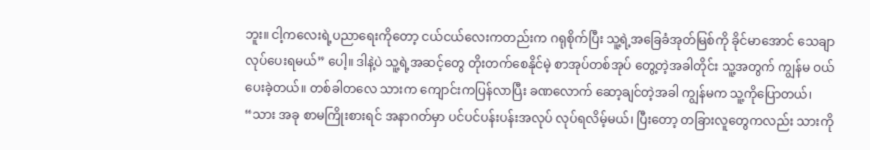ဘူး။ ငါ့ကလေးရဲ့ပညာရေးကိုတော့ ငယ်ငယ်လေးကတည်းက ဂရုစိုက်ပြီး သူ့ရဲ့အခြေခံအုတ်မြစ်ကို ခိုင်မာအောင် သေချာလုပ်ပေးရမယ်” ပေါ့။ ဒါနဲ့ပဲ သူ့ရဲ့အဆင့်တွေ တိုးတက်စေနိုင်မဲ့ စာအုပ်တစ်အုပ် တွေ့တဲ့အခါတိုင်း သူ့အတွက် ကျွန်မ ဝယ်ပေးခဲ့တယ်။ တစ်ခါတလေ သားက ကျောင်းကပြန်လာပြီး ခဏလောက် ဆော့ချင်တဲ့အခါ ကျွန်မက သူ့ကိုပြောတယ်၊ “သား အခု စာမကြိုးစားရင် အနာဂတ်မှာ ပင်ပင်ပန်းပန်းအလုပ် လုပ်ရလိမ့်မယ်၊ ပြီးတော့ တခြားလူတွေကလည်း သားကို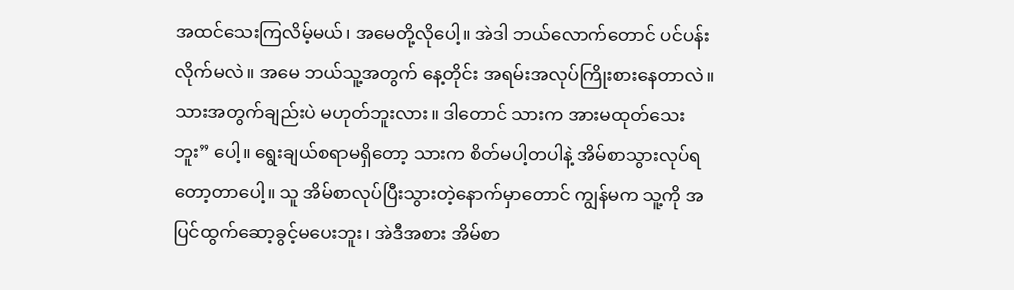အထင်သေးကြလိမ့်မယ်၊ အမေတို့လိုပေါ့။ အဲဒါ ဘယ်လောက်တောင် ပင်ပန်းလိုက်မလဲ။ အမေ ဘယ်သူ့အတွက် နေ့တိုင်း အရမ်းအလုပ်ကြိုးစားနေတာလဲ။ သားအတွက်ချည်းပဲ မဟုတ်ဘူးလား။ ဒါတောင် သားက အားမထုတ်သေးဘူး” ပေါ့။ ရွေးချယ်စရာမရှိတော့ သားက စိတ်မပါ့တပါနဲ့ အိမ်စာသွားလုပ်ရတော့တာပေါ့။ သူ အိမ်စာလုပ်ပြီးသွားတဲ့နောက်မှာတောင် ကျွန်မက သူ့ကို အပြင်ထွက်ဆော့ခွင့်မပေးဘူး၊ အဲဒီအစား အိမ်စာ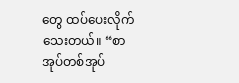တွေ ထပ်ပေးလိုက်သေးတယ်။ “စာအုပ်တစ်အုပ်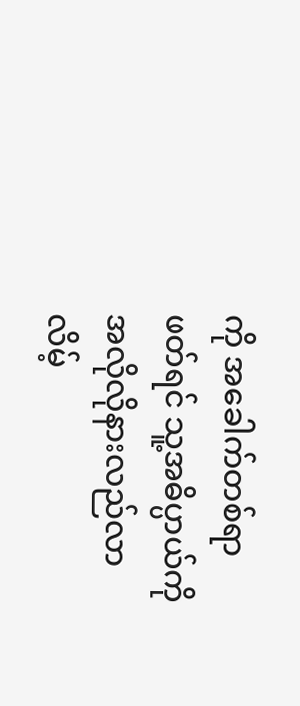ကို အခေါက်တစ်ရာဖတ်ရင် သူ့အဓိပ္ပာယ်ကို အလိုလိုနားလည်လာလိမ့်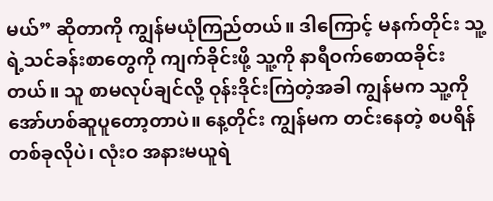မယ်” ဆိုတာကို ကျွန်မယုံကြည်တယ်။ ဒါကြောင့် မနက်တိုင်း သူ့ရဲ့သင်ခန်းစာတွေကို ကျက်ခိုင်းဖို့ သူ့ကို နာရီဝက်စောထခိုင်းတယ်။ သူ စာမလုပ်ချင်လို့ ဝုန်းဒိုင်းကြဲတဲ့အခါ ကျွန်မက သူ့ကို အော်ဟစ်ဆူပူတော့တာပဲ။ နေ့တိုင်း ကျွန်မက တင်းနေတဲ့ စပရိန်တစ်ခုလိုပဲ၊ လုံးဝ အနားမယူရဲ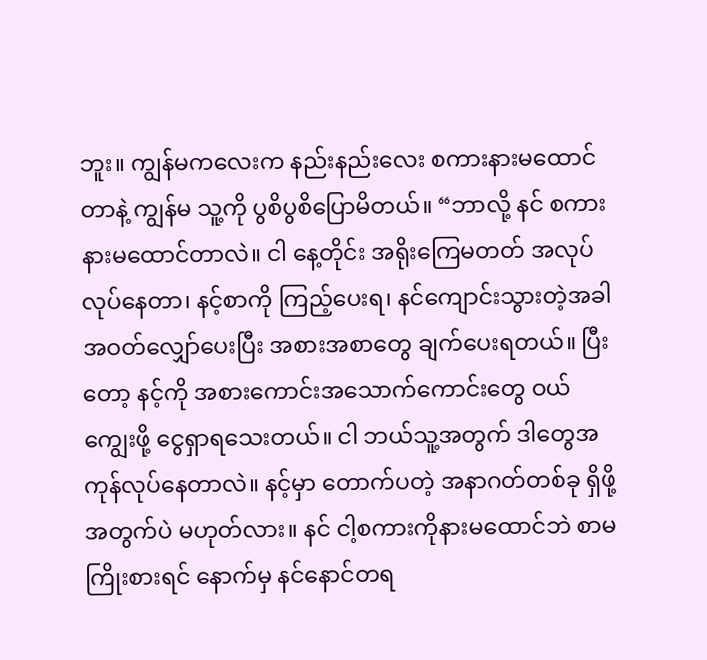ဘူး။ ကျွန်မကလေးက နည်းနည်းလေး စကားနားမထောင်တာနဲ့ ကျွန်မ သူ့ကို ပွစိပွစိပြောမိတယ်။ “ဘာလို့ နင် စကားနားမထောင်တာလဲ။ ငါ နေ့တိုင်း အရိုးကြေမတတ် အလုပ်လုပ်နေတာ၊ နင့်စာကို ကြည့်ပေးရ၊ နင်ကျောင်းသွားတဲ့အခါ အဝတ်လျှော်ပေးပြီး အစားအစာတွေ ချက်ပေးရတယ်။ ပြီးတော့ နင့်ကို အစားကောင်းအသောက်ကောင်းတွေ ဝယ်ကျွေးဖို့ ငွေရှာရသေးတယ်။ ငါ ဘယ်သူ့အတွက် ဒါတွေအကုန်လုပ်နေတာလဲ။ နင့်မှာ တောက်ပတဲ့ အနာဂတ်တစ်ခု ရှိဖို့အတွက်ပဲ မဟုတ်လား။ နင် ငါ့စကားကိုနားမထောင်ဘဲ စာမကြိုးစားရင် နောက်မှ နင်နောင်တရ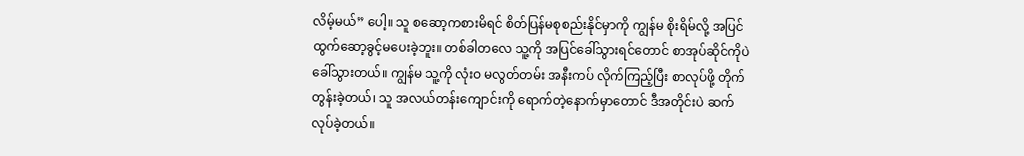လိမ့်မယ်” ပေါ့။ သူ စဆော့ကစားမိရင် စိတ်ပြန်မစုစည်းနိုင်မှာကို ကျွန်မ စိုးရိမ်လို့ အပြင်ထွက်ဆော့ခွင့်မပေးခဲ့ဘူး။ တစ်ခါတလေ သူ့ကို အပြင်ခေါ်သွားရင်တောင် စာအုပ်ဆိုင်ကိုပဲ ခေါ်သွားတယ်။ ကျွန်မ သူ့ကို လုံးဝ မလွတ်တမ်း အနီးကပ် လိုက်ကြည့်ပြီး စာလုပ်ဖို့ တိုက်တွန်းခဲ့တယ်၊ သူ အလယ်တန်းကျောင်းကို ရောက်တဲ့နောက်မှာတောင် ဒီအတိုင်းပဲ ဆက်လုပ်ခဲ့တယ်။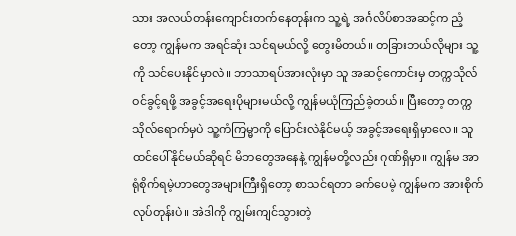သား အလယ်တန်းကျောင်းတက်နေတုန်းက သူ့ရဲ့ အင်္ဂလိပ်စာအဆင့်က ညံ့တော့ ကျွန်မက အရင်ဆုံး သင်ရမယ်လို့ တွေးမိတယ်။ တခြားဘယ်လိုများ သူ့ကို သင်ပေးနိုင်မှာလဲ။ ဘာသာရပ်အားလုံးမှာ သူ အဆင့်ကောင်းမှ တက္ကသိုလ်ဝင်ခွင့်ရဖို့ အခွင့်အရေးပိုများမယ်လို့ ကျွန်မယုံကြည်ခဲ့တယ်။ ပြီးတော့ တက္ကသိုလ်ရောက်မှပဲ သူ့ကံကြမ္မာကို ပြောင်းလဲနိုင်မယ့် အခွင့်အရေးရှိမှာလေ။ သူ ထင်ပေါ်နိုင်မယ်ဆိုရင် မိဘတွေအနေနဲ့ ကျွန်မတို့လည်း ဂုဏ်ရှိမှာ။ ကျွန်မ အာရုံစိုက်ရမဲ့ဟာတွေအများကြီးရှိတော့ စာသင်ရတာ ခက်ပေမဲ့ ကျွန်မက အားစိုက်လုပ်တုန်းပဲ။ အဲဒါကို ကျွမ်းကျင်သွားတဲ့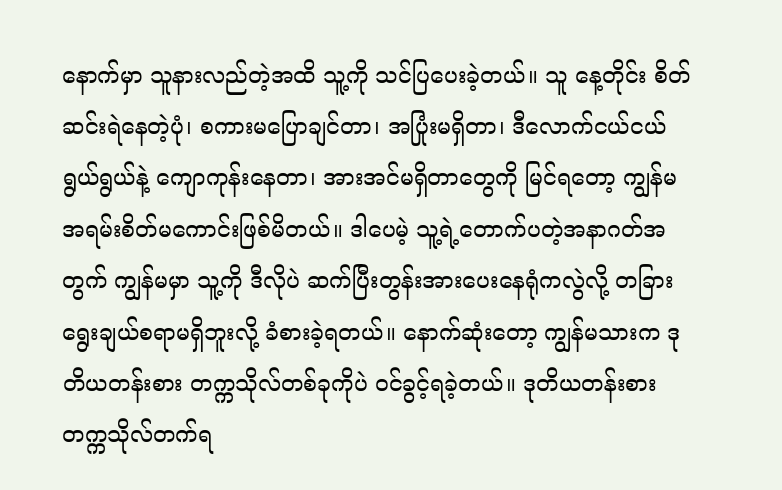နောက်မှာ သူနားလည်တဲ့အထိ သူ့ကို သင်ပြပေးခဲ့တယ်။ သူ နေ့တိုင်း စိတ်ဆင်းရဲနေတဲ့ပုံ၊ စကားမပြောချင်တာ၊ အပြုံးမရှိတာ၊ ဒီလောက်ငယ်ငယ်ရွယ်ရွယ်နဲ့ ကျောကုန်းနေတာ၊ အားအင်မရှိတာတွေကို မြင်ရတော့ ကျွန်မ အရမ်းစိတ်မကောင်းဖြစ်မိတယ်။ ဒါပေမဲ့ သူ့ရဲ့တောက်ပတဲ့အနာဂတ်အတွက် ကျွန်မမှာ သူ့ကို ဒီလိုပဲ ဆက်ပြီးတွန်းအားပေးနေရုံကလွဲလို့ တခြားရွေးချယ်စရာမရှိဘူးလို့ ခံစားခဲ့ရတယ်။ နောက်ဆုံးတော့ ကျွန်မသားက ဒုတိယတန်းစား တက္ကသိုလ်တစ်ခုကိုပဲ ဝင်ခွင့်ရခဲ့တယ်။ ဒုတိယတန်းစား တက္ကသိုလ်တက်ရ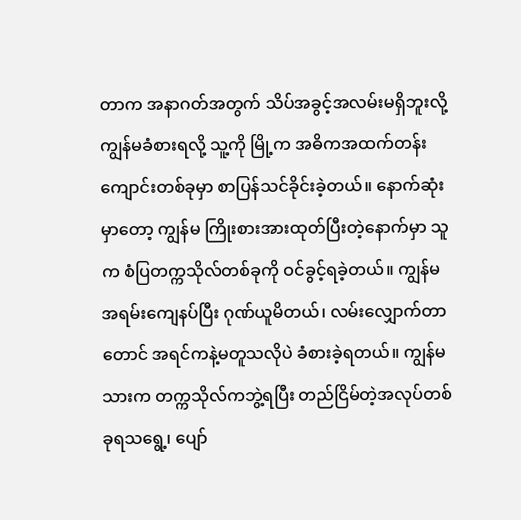တာက အနာဂတ်အတွက် သိပ်အခွင့်အလမ်းမရှိဘူးလို့ ကျွန်မခံစားရလို့ သူ့ကို မြို့က အဓိကအထက်တန်းကျောင်းတစ်ခုမှာ စာပြန်သင်ခိုင်းခဲ့တယ်။ နောက်ဆုံးမှာတော့ ကျွန်မ ကြိုးစားအားထုတ်ပြီးတဲ့နောက်မှာ သူက စံပြတက္ကသိုလ်တစ်ခုကို ဝင်ခွင့်ရခဲ့တယ်။ ကျွန်မ အရမ်းကျေနပ်ပြီး ဂုဏ်ယူမိတယ်၊ လမ်းလျှောက်တာတောင် အရင်ကနဲ့မတူသလိုပဲ ခံစားခဲ့ရတယ်။ ကျွန်မသားက တက္ကသိုလ်ကဘွဲ့ရပြီး တည်ငြိမ်တဲ့အလုပ်တစ်ခုရသရွေ့၊ ပျော်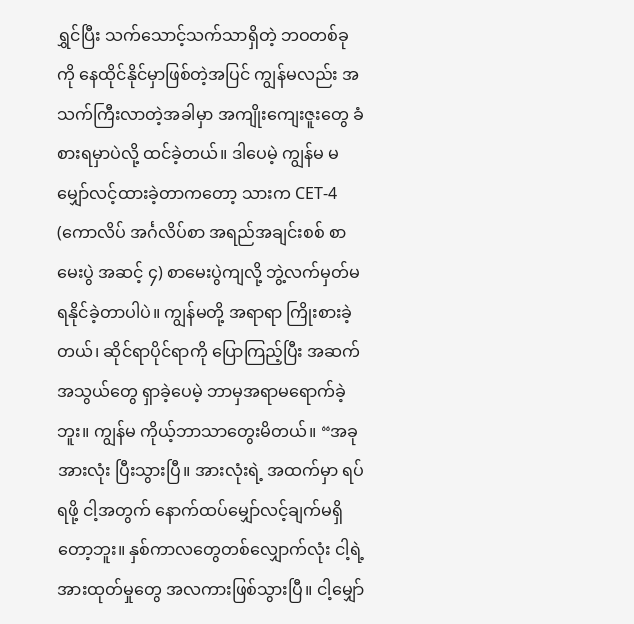ရွှင်ပြီး သက်သောင့်သက်သာရှိတဲ့ ဘဝတစ်ခုကို နေထိုင်နိုင်မှာဖြစ်တဲ့အပြင် ကျွန်မလည်း အသက်ကြီးလာတဲ့အခါမှာ အကျိုးကျေးဇူးတွေ ခံစားရမှာပဲလို့ ထင်ခဲ့တယ်။ ဒါပေမဲ့ ကျွန်မ မမျှော်လင့်ထားခဲ့တာကတော့ သားက CET-4 (ကောလိပ် အင်္ဂလိပ်စာ အရည်အချင်းစစ် စာမေးပွဲ အဆင့် ၄) စာမေးပွဲကျလို့ ဘွဲ့လက်မှတ်မရနိုင်ခဲ့တာပါပဲ။ ကျွန်မတို့ အရာရာ ကြိုးစားခဲ့တယ်၊ ဆိုင်ရာပိုင်ရာကို ပြောကြည့်ပြီး အဆက်အသွယ်တွေ ရှာခဲ့ပေမဲ့ ဘာမှအရာမရောက်ခဲ့ဘူး။ ကျွန်မ ကိုယ့်ဘာသာတွေးမိတယ်။ “အခု အားလုံး ပြီးသွားပြီ။ အားလုံးရဲ့ အထက်မှာ ရပ်ရဖို့ ငါ့အတွက် နောက်ထပ်မျှော်လင့်ချက်မရှိတော့ဘူး။ နှစ်ကာလတွေတစ်လျှောက်လုံး ငါ့ရဲ့အားထုတ်မှုတွေ အလကားဖြစ်သွားပြီ။ ငါ့မျှော်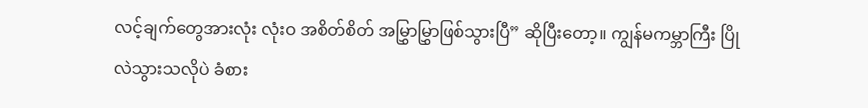လင့်ချက်တွေအားလုံး လုံးဝ အစိတ်စိတ် အမြွှာမြွှာဖြစ်သွားပြီ” ဆိုပြီးတော့။ ကျွန်မကမ္ဘာကြီး ပြိုလဲသွားသလိုပဲ ခံစား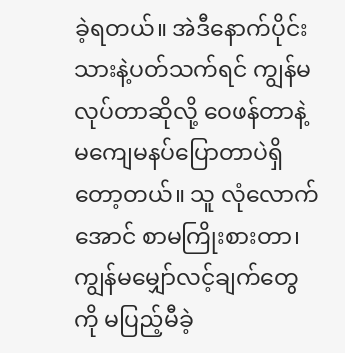ခဲ့ရတယ်။ အဲဒီနောက်ပိုင်း သားနဲ့ပတ်သက်ရင် ကျွန်မလုပ်တာဆိုလို့ ဝေဖန်တာနဲ့ မကျေမနပ်ပြောတာပဲရှိတော့တယ်။ သူ လုံလောက်အောင် စာမကြိုးစားတာ၊ ကျွန်မမျှော်လင့်ချက်တွေကို မပြည့်မီခဲ့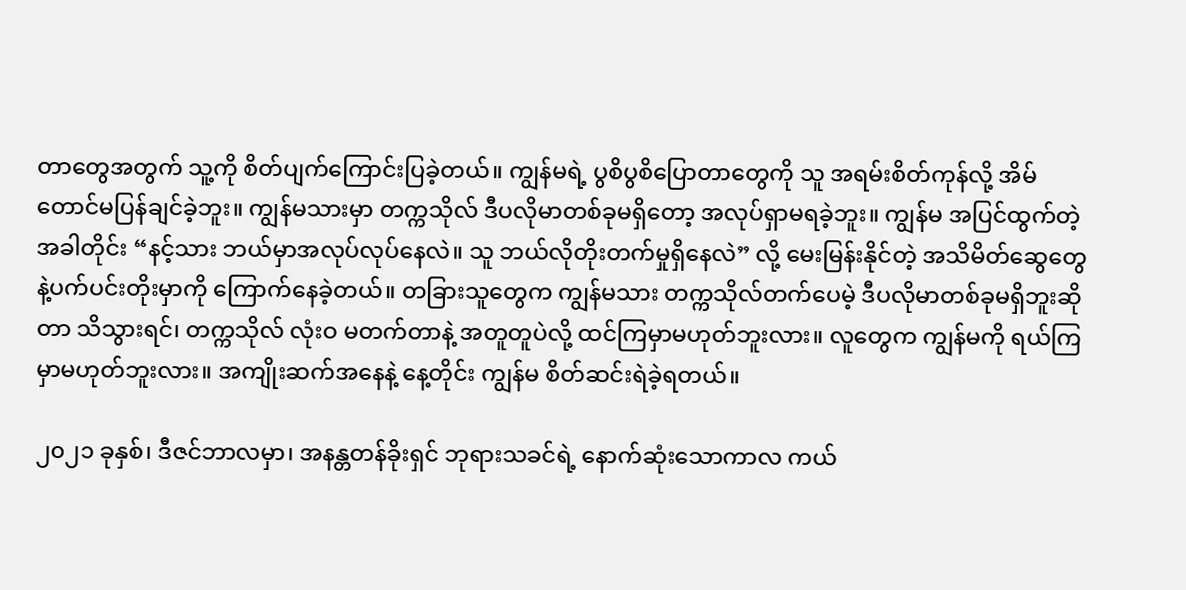တာတွေအတွက် သူ့ကို စိတ်ပျက်ကြောင်းပြခဲ့တယ်။ ကျွန်မရဲ့ ပွစိပွစိပြောတာတွေကို သူ အရမ်းစိတ်ကုန်လို့ အိမ်တောင်မပြန်ချင်ခဲ့ဘူး။ ကျွန်မသားမှာ တက္ကသိုလ် ဒီပလိုမာတစ်ခုမရှိတော့ အလုပ်ရှာမရခဲ့ဘူး။ ကျွန်မ အပြင်ထွက်တဲ့အခါတိုင်း “နင့်သား ဘယ်မှာအလုပ်လုပ်နေလဲ။ သူ ဘယ်လိုတိုးတက်မှုရှိနေလဲ” လို့ မေးမြန်းနိုင်တဲ့ အသိမိတ်ဆွေတွေနဲ့ပက်ပင်းတိုးမှာကို ကြောက်နေခဲ့တယ်။ တခြားသူတွေက ကျွန်မသား တက္ကသိုလ်တက်ပေမဲ့ ဒီပလိုမာတစ်ခုမရှိဘူးဆိုတာ သိသွားရင်၊ တက္ကသိုလ် လုံးဝ မတက်တာနဲ့ အတူတူပဲလို့ ထင်ကြမှာမဟုတ်ဘူးလား။ လူတွေက ကျွန်မကို ရယ်ကြမှာမဟုတ်ဘူးလား။ အကျိုးဆက်အနေနဲ့ နေ့တိုင်း ကျွန်မ စိတ်ဆင်းရဲခဲ့ရတယ်။

၂၀၂၁ ခုနှစ်၊ ဒီဇင်ဘာလမှာ၊ အနန္တတန်ခိုးရှင် ဘုရားသခင်ရဲ့ နောက်ဆုံးသောကာလ ကယ်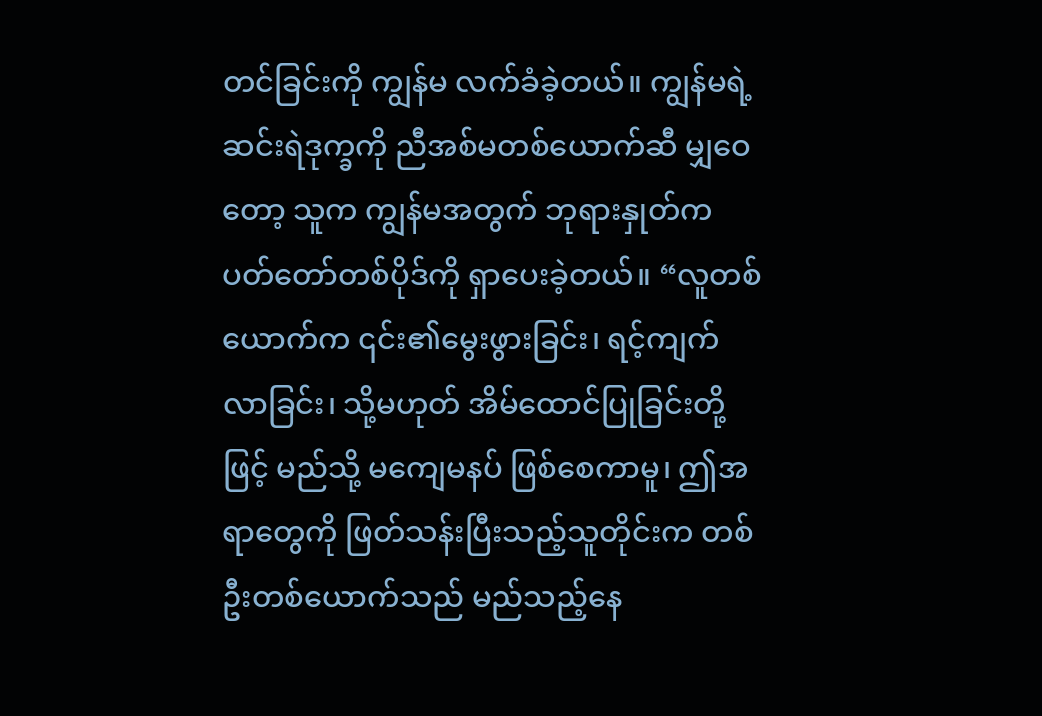တင်ခြင်းကို ကျွန်မ လက်ခံခဲ့တယ်။ ကျွန်မရဲ့ ဆင်းရဲဒုက္ခကို ညီအစ်မတစ်ယောက်ဆီ မျှဝေတော့ သူက ကျွန်မအတွက် ဘုရားနှုတ်ကပတ်တော်တစ်ပိုဒ်ကို ရှာပေးခဲ့တယ်။ “လူတစ်ယောက်က ၎င်း၏မွေးဖွားခြင်း၊ ရင့်ကျက်လာခြင်း၊ သို့မဟုတ် အိမ်ထောင်ပြုခြင်းတို့ဖြင့် မည်သို့ မကျေမနပ် ဖြစ်စေကာမူ၊ ဤအရာတွေကို ဖြတ်သန်းပြီးသည့်သူတိုင်းက တစ်ဦးတစ်ယောက်သည် မည်သည့်နေ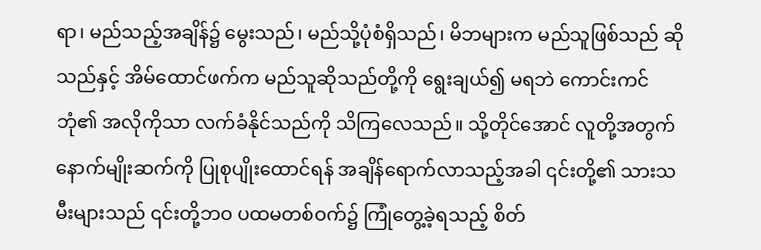ရာ၊ မည်သည့်အချိန်၌ မွေးသည်၊ မည်သို့ပုံစံရှိသည်၊ မိဘများက မည်သူဖြစ်သည် ဆိုသည်နှင့် အိမ်ထောင်ဖက်က မည်သူဆိုသည်တို့ကို ရွေးချယ်၍ မရဘဲ ကောင်းကင်ဘုံ၏ အလိုကိုသာ လက်ခံနိုင်သည်ကို သိကြလေသည်။ သို့တိုင်အောင် လူတို့အတွက် နောက်မျိုးဆက်ကို ပြုစုပျိုးထောင်ရန် အချိန်ရောက်လာသည့်အခါ ၎င်းတို့၏ သားသမီးများသည် ၎င်းတို့ဘဝ ပထမတစ်ဝက်၌ ကြုံတွေ့ခဲ့ရသည့် စိတ်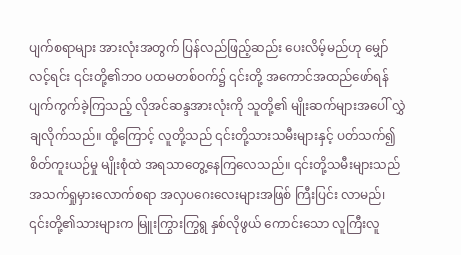ပျက်စရာများ အားလုံးအတွက် ပြန်လည်ဖြည့်ဆည်း ပေးလိမ့်မည်ဟု မျှော်လင့်ရင်း ၎င်းတို့၏ဘဝ ပထမတစ်ဝက်၌ ၎င်းတို့ အကောင်အထည်ဖော်ရန် ပျက်ကွက်ခဲ့ကြသည့် လိုအင်ဆန္ဒအားလုံးကို သူတို့၏ မျိုးဆက်များအပေါ် လွှဲချလိုက်သည်။ ထို့ကြောင့် လူတို့သည် ၎င်းတို့သားသမီးများနှင့် ပတ်သက်၍ စိတ်ကူးယဉ်မှု မျိုးစုံထဲ အရသာတွေ့နေကြလေသည်။ ၎င်းတို့သမီးများသည် အသက်ရှုမှားလောက်စရာ အလှပဂေးလေးများအဖြစ် ကြီးပြင်း လာမည်၊ ၎င်းတို့၏သားများက မြူးကြွားကြွရွ နှစ်လိုဖွယ် ကောင်းသော လူကြီးလူ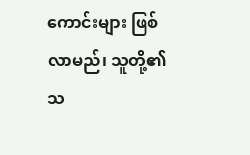ကောင်းများ ဖြစ်လာမည်၊ သူတို့၏ သ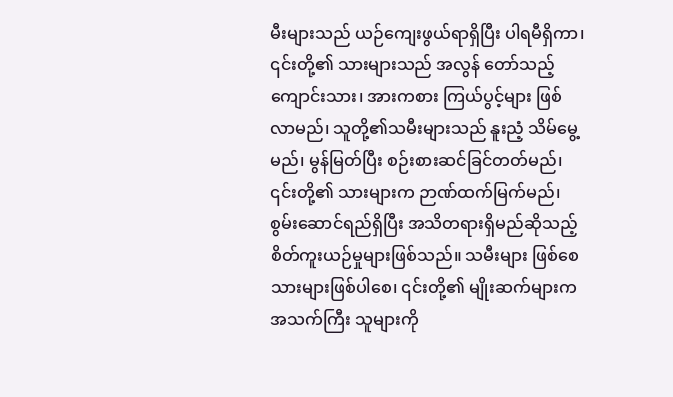မီးများသည် ယဉ်ကျေးဖွယ်ရာရှိပြီး ပါရမီရှိကာ၊ ၎င်းတို့၏ သားများသည် အလွန် တော်သည့်ကျောင်းသား၊ အားကစား ကြယ်ပွင့်များ ဖြစ်လာမည်၊ သူတို့၏သမီးများသည် နူးညံ့ သိမ်မွေ့မည်၊ မွန်မြတ်ပြီး စဉ်းစားဆင်ခြင်တတ်မည်၊ ၎င်းတို့၏ သားများက ဉာဏ်ထက်မြက်မည်၊ စွမ်းဆောင်ရည်ရှိပြီး အသိတရားရှိမည်ဆိုသည့် စိတ်ကူးယဉ်မှုများဖြစ်သည်။ သမီးများ ဖြစ်စေ သားများဖြစ်ပါစေ၊ ၎င်းတို့၏ မျိုးဆက်များက အသက်ကြီး သူများကို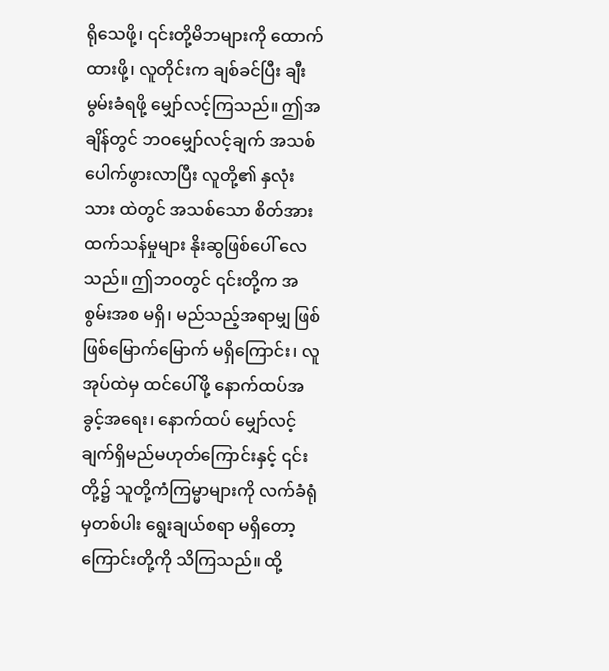ရိုသေဖို့၊ ၎င်းတို့မိဘများကို ထောက်ထားဖို့၊ လူတိုင်းက ချစ်ခင်ပြီး ချီးမွမ်းခံရဖို့ မျှော်လင့်ကြသည်။ ဤအချိန်တွင် ဘဝမျှော်လင့်ချက် အသစ်ပေါက်ဖွားလာပြီး လူတို့၏ နှလုံးသား ထဲတွင် အသစ်သော စိတ်အားထက်သန်မှုများ နိုးဆွဖြစ်ပေါ် လေသည်။ ဤဘဝတွင် ၎င်းတို့က အစွမ်းအစ မရှိ၊ မည်သည့်အရာမျှ ဖြစ်ဖြစ်မြောက်မြောက် မရှိကြောင်း၊ လူအုပ်ထဲမှ ထင်ပေါ်ဖို့ နောက်ထပ်အခွင့်အရေး၊ နောက်ထပ် မျှော်လင့်ချက်ရှိမည်မဟုတ်ကြောင်းနှင့် ၎င်းတို့၌ သူတို့ကံကြမ္မာများကို လက်ခံရုံမှတစ်ပါး ရွေးချယ်စရာ မရှိတော့ကြောင်းတို့ကို သိကြသည်။ ထို့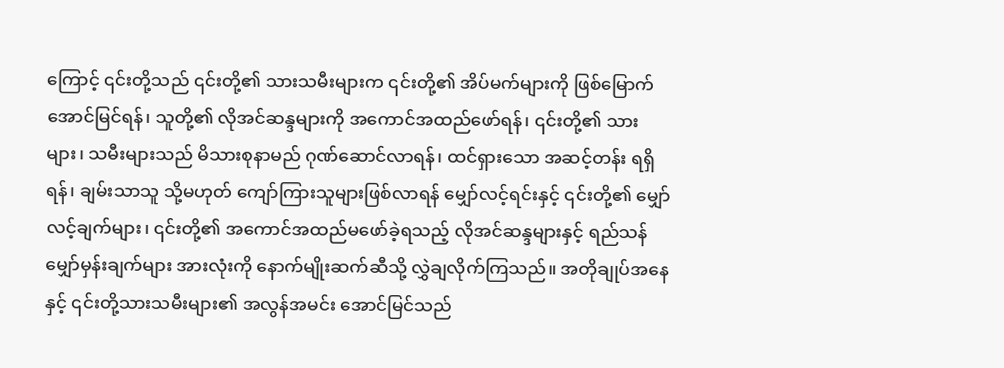ကြောင့် ၎င်းတို့သည် ၎င်းတို့၏ သားသမီးများက ၎င်းတို့၏ အိပ်မက်များကို ဖြစ်မြောက်အောင်မြင်ရန်၊ သူတို့၏ လိုအင်ဆန္ဒများကို အကောင်အထည်ဖော်ရန်၊ ၎င်းတို့၏ သားများ၊ သမီးများသည် မိသားစုနာမည် ဂုဏ်ဆောင်လာရန်၊ ထင်ရှားသော အဆင့်တန်း ရရှိရန်၊ ချမ်းသာသူ သို့မဟုတ် ကျော်ကြားသူများဖြစ်လာရန် မျှော်လင့်ရင်းနှင့် ၎င်းတို့၏ မျှော်လင့်ချက်များ၊ ၎င်းတို့၏ အကောင်အထည်မဖော်ခဲ့ရသည့် လိုအင်ဆန္ဒများနှင့် ရည်သန်မျှော်မှန်းချက်များ အားလုံးကို နောက်မျိုးဆက်ဆီသို့ လွှဲချလိုက်ကြသည်။ အတိုချုပ်အနေနှင့် ၎င်းတို့သားသမီးများ၏ အလွန်အမင်း အောင်မြင်သည်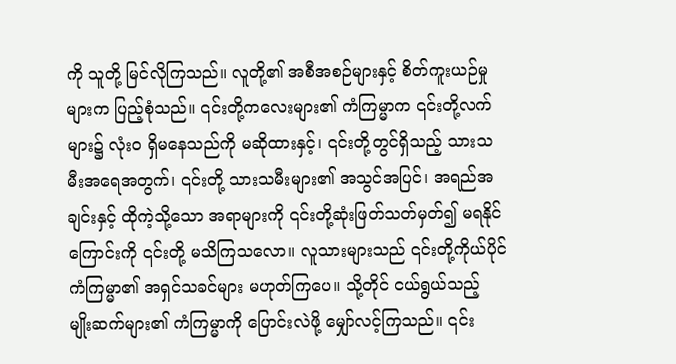ကို သူတို့ မြင်လိုကြသည်။ လူတို့၏ အစီအစဉ်များနှင့် စိတ်ကူးယဉ်မှုများက ပြည့်စုံသည်။ ၎င်းတို့ကလေးများ၏ ကံကြမ္မာက ၎င်းတို့လက်များ၌ လုံးဝ ရှိမနေသည်ကို မဆိုထားနှင့်၊ ၎င်းတို့တွင်ရှိသည့် သားသမီးအရေအတွက်၊ ၎င်းတို့ သားသမီးများ၏ အသွင်အပြင်၊ အရည်အချင်းနှင့် ထိုကဲ့သို့သော အရာများကို ၎င်းတို့ဆုံးဖြတ်သတ်မှတ်၍ မရနိုင်ကြောင်းကို ၎င်းတို့ မသိကြသလော။ လူသားများသည် ၎င်းတို့ကိုယ်ပိုင် ကံကြမ္မာ၏ အရှင်သခင်များ မဟုတ်ကြပေ။ သို့တိုင် ငယ်ရွယ်သည့် မျိုးဆက်များ၏ ကံကြမ္မာကို ပြောင်းလဲဖို့ မျှော်လင့်ကြသည်။ ၎င်း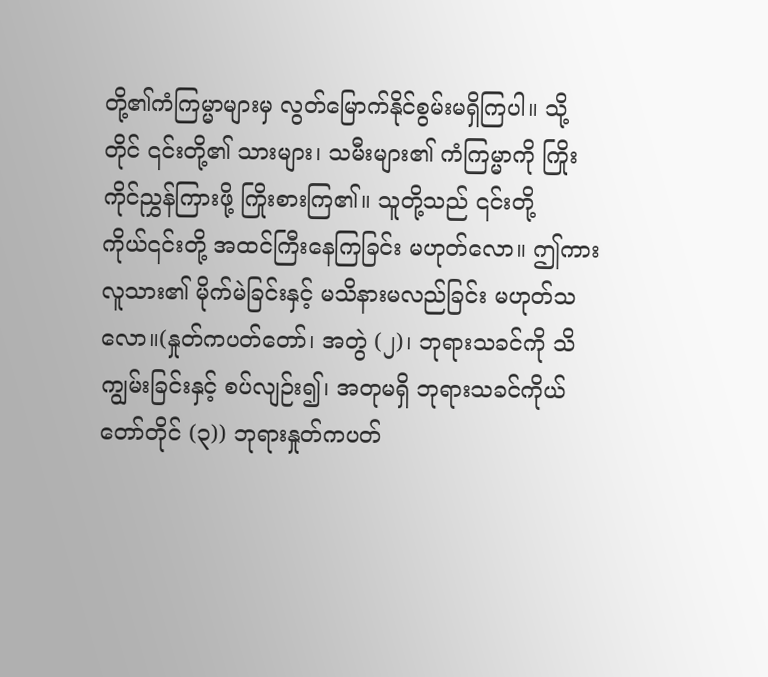တို့၏ကံကြမ္မာများမှ လွတ်မြောက်နိုင်စွမ်းမရှိကြပါ။ သို့တိုင် ၎င်းတို့၏ သားများ၊ သမီးများ၏ ကံကြမ္မာကို ကြိုးကိုင်ညွှန်ကြားဖို့ ကြိုးစားကြ၏။ သူတို့သည် ၎င်းတို့ကိုယ်၎င်းတို့ အထင်ကြီးနေကြခြင်း မဟုတ်လော။ ဤကား လူသား၏ မိုက်မဲခြင်းနှင့် မသိနားမလည်ခြင်း မဟုတ်သလော။(နှုတ်ကပတ်တော်၊ အတွဲ (၂)၊ ဘုရားသခင်ကို သိကျွမ်းခြင်းနှင့် စပ်လျဉ်း၍၊ အတုမရှိ ဘုရားသခင်ကိုယ်တော်တိုင် (၃)) ဘုရားနှုတ်ကပတ်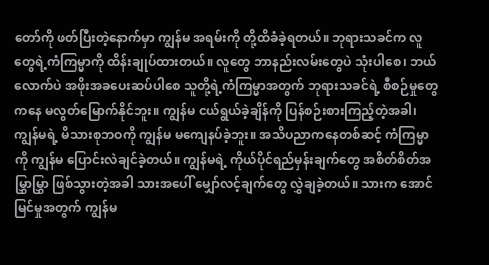တော်ကို ဖတ်ပြီးတဲ့နောက်မှာ ကျွန်မ အရမ်းကို တို့ထိခံခဲ့ရတယ်။ ဘုရားသခင်က လူတွေရဲ့ကံကြမ္မာကို ထိန်းချုပ်ထားတယ်။ လူတွေ ဘာနည်းလမ်းတွေပဲ သုံးပါစေ၊ ဘယ်လောက်ပဲ အဖိုးအခပေးဆပ်ပါစေ သူတို့ရဲ့ကံကြမ္မာအတွက် ဘုရားသခင်ရဲ့ စီစဉ်မှုတွေကနေ မလွတ်မြောက်နိုင်ဘူး။ ကျွန်မ ငယ်ရွယ်ခဲ့ချိန်ကို ပြန်စဉ်းစားကြည့်တဲ့အခါ၊ ကျွန်မရဲ့ မိသားစုဘဝကို ကျွန်မ မကျေနပ်ခဲ့ဘူး။ အသိပညာကနေတစ်ဆင့် ကံကြမ္မာကို ကျွန်မ ပြောင်းလဲချင်ခဲ့တယ်။ ကျွန်မရဲ့ ကိုယ်ပိုင်ရည်မှန်းချက်တွေ အစိတ်စိတ်အမြွှာမြွှာ ဖြစ်သွားတဲ့အခါ သားအပေါ် မျှော်လင့်ချက်တွေ လွှဲချခဲ့တယ်။ သားက အောင်မြင်မှုအတွက် ကျွန်မ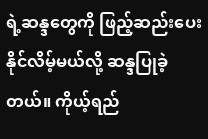ရဲ့ဆန္ဒတွေကို ဖြည့်ဆည်းပေးနိုင်လိမ့်မယ်လို့ ဆန္ဒပြုခဲ့တယ်။ ကိုယ့်ရည်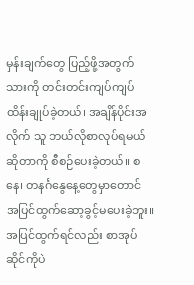မှန်းချက်တွေ ပြည့်ဖို့အတွက် သားကို တင်းတင်းကျပ်ကျပ် ထိန်းချုပ်ခဲ့တယ်၊ အချိန်ပိုင်းအလိုက် သူ ဘယ်လိုစာလုပ်ရမယ်ဆိုတာကို စီစဉ်ပေးခဲ့တယ်။ စနေ၊ တနင်္ဂနွေနေ့တွေမှာတောင် အပြင်ထွက်ဆော့ခွင့်မပေးခဲ့ဘူး။ အပြင်ထွက်ရင်လည်း စာအုပ်ဆိုင်ကိုပဲ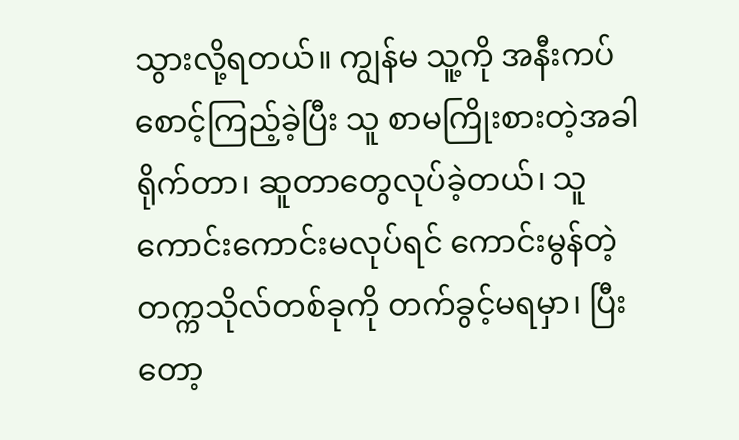သွားလို့ရတယ်။ ကျွန်မ သူ့ကို အနီးကပ်စောင့်ကြည့်ခဲ့ပြီး သူ စာမကြိုးစားတဲ့အခါ ရိုက်တာ၊ ဆူတာတွေလုပ်ခဲ့တယ်၊ သူ ကောင်းကောင်းမလုပ်ရင် ကောင်းမွန်တဲ့ တက္ကသိုလ်တစ်ခုကို တက်ခွင့်မရမှာ၊ ပြီးတော့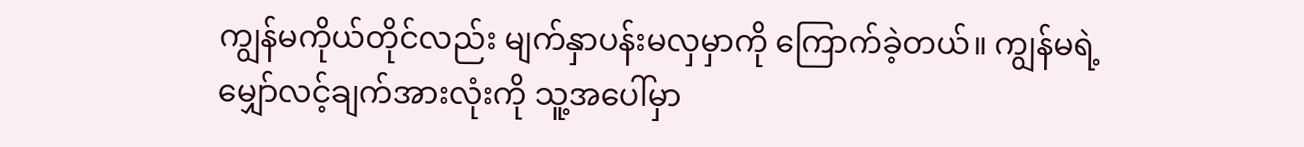ကျွန်မကိုယ်တိုင်လည်း မျက်နှာပန်းမလှမှာကို ကြောက်ခဲ့တယ်။ ကျွန်မရဲ့ မျှော်လင့်ချက်အားလုံးကို သူ့အပေါ်မှာ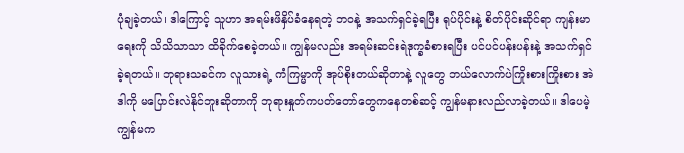ပုံချခဲ့တယ်၊ ဒါကြောင့် သူဟာ အရမ်းဖိနှိပ်ခံနေရတဲ့ ဘဝနဲ့ အသက်ရှင်ခဲ့ရပြီး ရုပ်ပိုင်းနဲ့ စိတ်ပိုင်းဆိုင်ရာ ကျန်းမာရေးကို သိသိသာသာ ထိခိုက်စေခဲ့တယ်။ ကျွန်မလည်း အရမ်းဆင်းရဲဒုက္ခခံစားရပြီး ပင်ပင်ပန်းပန်းနဲ့ အသက်ရှင်ခဲ့ရတယ်။ ဘုရားသခင်က လူသားရဲ့ ကံကြမ္မာကို အုပ်စိုးတယ်ဆိုတာနဲ့ လူတွေ ဘယ်လောက်ပဲကြိုးစားကြိုးစား အဲဒါကို မပြောင်းလဲနိုင်ဘူးဆိုတာကို ဘုရားနှုတ်ကပတ်တော်တွေကနေတစ်ဆင့် ကျွန်မနားလည်လာခဲ့တယ်။ ဒါပေမဲ့ ကျွန်မက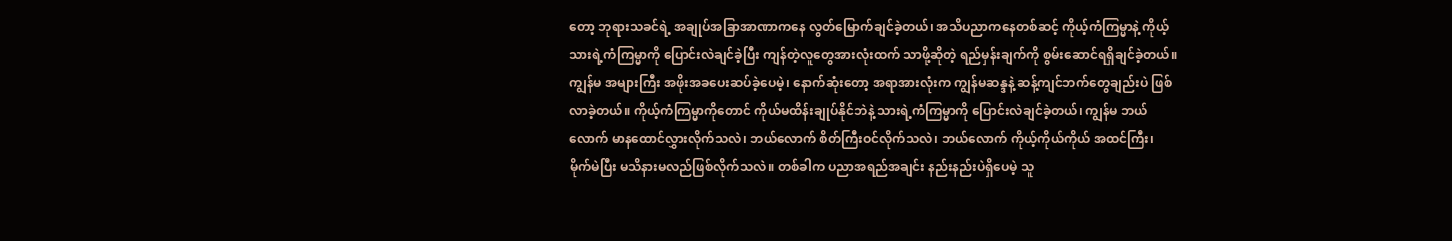တော့ ဘုရားသခင်ရဲ့ အချုပ်အခြာအာဏာကနေ လွတ်မြောက်ချင်ခဲ့တယ်၊ အသိပညာကနေတစ်ဆင့် ကိုယ့်ကံကြမ္မာနဲ့ ကိုယ့်သားရဲ့ကံကြမ္မာကို ပြောင်းလဲချင်ခဲ့ပြီး ကျန်တဲ့လူတွေအားလုံးထက် သာဖို့ဆိုတဲ့ ရည်မှန်းချက်ကို စွမ်းဆောင်ရရှိချင်ခဲ့တယ်။ ကျွန်မ အများကြီး အဖိုးအခပေးဆပ်ခဲ့ပေမဲ့၊ နောက်ဆုံးတော့ အရာအားလုံးက ကျွန်မဆန္ဒနဲ့ ဆန့်ကျင်ဘက်တွေချည်းပဲ ဖြစ်လာခဲ့တယ်။ ကိုယ့်ကံကြမ္မာကိုတောင် ကိုယ်မထိန်းချုပ်နိုင်ဘဲနဲ့ သားရဲ့ကံကြမ္မာကို ပြောင်းလဲချင်ခဲ့တယ်၊ ကျွန်မ ဘယ်လောက် မာနထောင်လွှားလိုက်သလဲ၊ ဘယ်လောက် စိတ်ကြီးဝင်လိုက်သလဲ၊ ဘယ်လောက် ကိုယ့်ကိုယ်ကိုယ် အထင်ကြီး၊ မိုက်မဲပြီး မသိနားမလည်ဖြစ်လိုက်သလဲ။ တစ်ခါက ပညာအရည်အချင်း နည်းနည်းပဲရှိပေမဲ့ သူ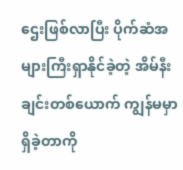ဌေးဖြစ်လာပြီး ပိုက်ဆံအများကြီးရှာနိုင်ခဲ့တဲ့ အိမ်နီးချင်းတစ်ယောက် ကျွန်မမှာရှိခဲ့တာကို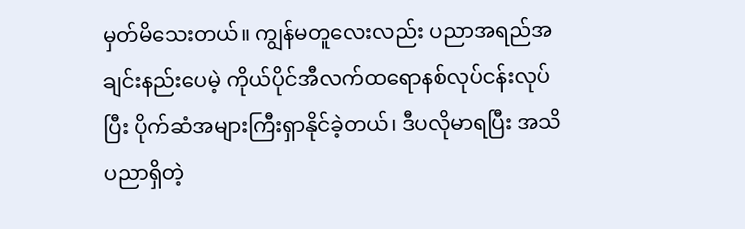မှတ်မိသေးတယ်။ ကျွန်မတူလေးလည်း ပညာအရည်အချင်းနည်းပေမဲ့ ကိုယ်ပိုင်အီလက်ထရောနစ်လုပ်ငန်းလုပ်ပြီး ပိုက်ဆံအများကြီးရှာနိုင်ခဲ့တယ်၊ ဒီပလိုမာရပြီး အသိပညာရှိတဲ့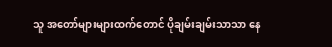သူ အတော်များများထက်တောင် ပိုချမ်းချမ်းသာသာ နေ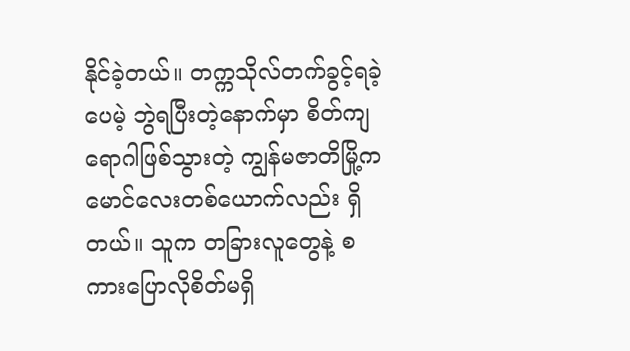နိုင်ခဲ့တယ်။ တက္ကသိုလ်တက်ခွင့်ရခဲ့ပေမဲ့ ဘွဲရပြီးတဲ့နောက်မှာ စိတ်ကျရောဂါဖြစ်သွားတဲ့ ကျွန်မဇာတိမြို့က မောင်လေးတစ်ယောက်လည်း ရှိတယ်။ သူက တခြားလူတွေနဲ့ စကားပြောလိုစိတ်မရှိ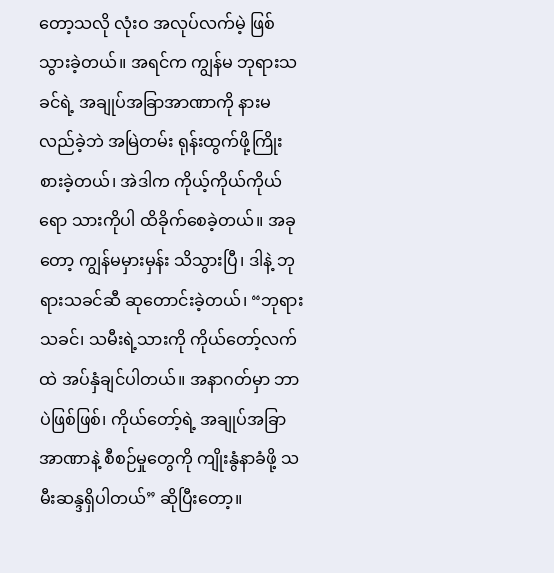တော့သလို လုံးဝ အလုပ်လက်မဲ့ ဖြစ်သွားခဲ့တယ်။ အရင်က ကျွန်မ ဘုရားသခင်ရဲ့ အချုပ်အခြာအာဏာကို နားမလည်ခဲ့ဘဲ အမြဲတမ်း ရုန်းထွက်ဖို့ကြိုးစားခဲ့တယ်၊ အဲဒါက ကိုယ့်ကိုယ်ကိုယ်ရော သားကိုပါ ထိခိုက်စေခဲ့တယ်။ အခုတော့ ကျွန်မမှားမှန်း သိသွားပြီ၊ ဒါနဲ့ ဘုရားသခင်ဆီ ဆုတောင်းခဲ့တယ်၊ “ဘုရားသခင်၊ သမီးရဲ့သားကို ကိုယ်တော့်လက်ထဲ အပ်နှံချင်ပါတယ်။ အနာဂတ်မှာ ဘာပဲဖြစ်ဖြစ်၊ ကိုယ်တော့်ရဲ့ အချုပ်အခြာအာဏာနဲ့ စီစဉ်မှုတွေကို ကျိုးနွံနာခံဖို့ သမီးဆန္ဒရှိပါတယ်” ဆိုပြီးတော့။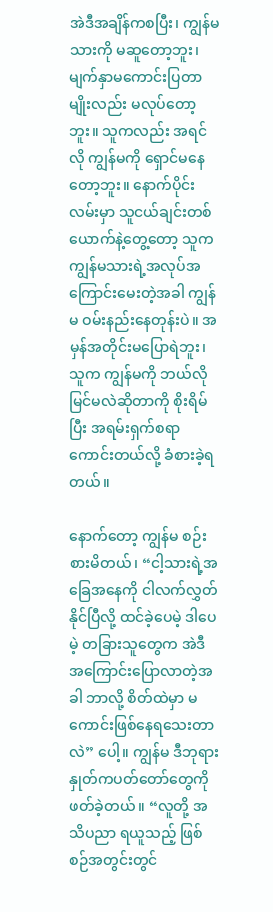အဲဒီအချိန်ကစပြီး၊ ကျွန်မ သားကို မဆူတော့ဘူး၊ မျက်နှာမကောင်းပြတာမျိုးလည်း မလုပ်တော့ဘူး။ သူကလည်း အရင်လို ကျွန်မကို ရှောင်မနေတော့ဘူး။ နောက်ပိုင်း လမ်းမှာ သူငယ်ချင်းတစ်ယောက်နဲ့တွေ့တော့ သူက ကျွန်မသားရဲ့အလုပ်အကြောင်းမေးတဲ့အခါ ကျွန်မ ဝမ်းနည်းနေတုန်းပဲ။ အမှန်အတိုင်းမပြောရဲဘူး၊ သူက ကျွန်မကို ဘယ်လိုမြင်မလဲဆိုတာကို စိုးရိမ်ပြီး အရမ်းရှက်စရာကောင်းတယ်လို့ ခံစားခဲ့ရတယ်။

နောက်တော့ ကျွန်မ စဉ်းစားမိတယ်၊ “ငါ့သားရဲ့အခြေအနေကို ငါလက်လွှတ်နိုင်ပြီလို့ ထင်ခဲ့ပေမဲ့ ဒါပေမဲ့ တခြားသူတွေက အဲဒီအကြောင်းပြောလာတဲ့အခါ ဘာလို့ စိတ်ထဲမှာ မကောင်းဖြစ်နေရသေးတာလဲ” ပေါ့။ ကျွန်မ ဒီဘုရားနှုတ်ကပတ်တော်တွေကို ဖတ်ခဲ့တယ်။ “လူတို့ အသိပညာ ရယူသည့် ဖြစ်စဉ်အတွင်းတွင်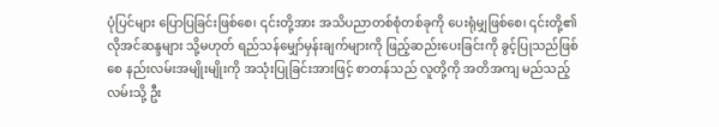ပုံပြင်များ ပြောပြခြင်းဖြစ်စေ၊ ၎င်းတို့အား အသိပညာတစ်စုံတစ်ခုကို ပေးရုံမျှဖြစ်စေ၊ ၎င်းတို့၏ လိုအင်ဆန္ဒများ သို့မဟုတ် ရည်သန်မျှော်မှန်းချက်များကို ဖြည့်ဆည်းပေးခြင်းကို ခွင့်ပြုသည်ဖြစ်စေ နည်းလမ်းအမျိုးမျိုးကို အသုံးပြုခြင်းအားဖြင့် စာတန်သည် လူတို့ကို အတိအကျ မည်သည့်လမ်းသို့ ဦး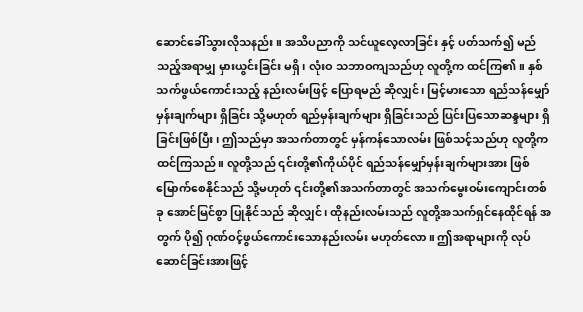ဆောင်ခေါ်သွားလိုသနည်း။ အသိပညာကို သင်ယူလေ့လာခြင်း နှင့် ပတ်သက်၍ မည်သည့်အရာမျှ မှားယွင်းခြင်း မရှိ၊ လုံးဝ သဘာဝကျသည်ဟု လူတို့က ထင်ကြ၏။ နှစ်သက်ဖွယ်ကောင်းသည့် နည်းလမ်းဖြင့် ပြောရမည် ဆိုလျှင်၊ မြင့်မားသော ရည်သန်မျှော်မှန်းချက်များ ရှိခြင်း သို့မဟုတ် ရည်မှန်းချက်များ ရှိခြင်းသည် ပြင်းပြသောဆန္ဒများ ရှိခြင်းဖြစ်ပြီး၊ ဤသည်မှာ အသက်တာတွင် မှန်ကန်သောလမ်း ဖြစ်သင့်သည်ဟု လူတို့က ထင်ကြသည်။ လူတို့သည် ၎င်းတို့၏ကိုယ်ပိုင် ရည်သန်မျှော်မှန်းချက်များအား ဖြစ်မြောက်စေနိုင်သည် သို့မဟုတ် ၎င်းတို့၏အသက်တာတွင် အသက်မွေးဝမ်းကျောင်းတစ်ခု အောင်မြင်စွာ ပြုနိုင်သည် ဆိုလျှင်၊ ထိုနည်းလမ်းသည် လူတို့အသက်ရှင်နေထိုင်ရန် အတွက် ပို၍ ဂုဏ်ဝင့်ဖွယ်ကောင်းသောနည်းလမ်း မဟုတ်လော။ ဤအရာများကို လုပ်ဆောင်ခြင်းအားဖြင့်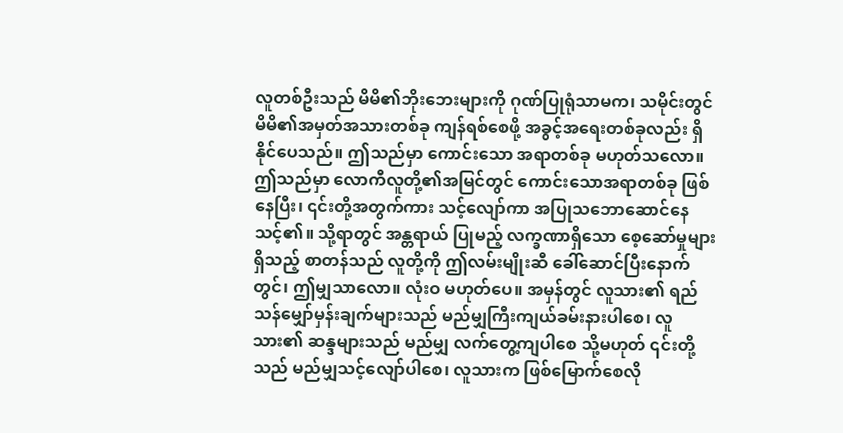လူတစ်ဦးသည် မိမိ၏ဘိုးဘေးများကို ဂုဏ်ပြုရုံသာမက၊ သမိုင်းတွင် မိမိ၏အမှတ်အသားတစ်ခု ကျန်ရစ်စေဖို့ အခွင့်အရေးတစ်ခုလည်း ရှိနိုင်ပေသည်။ ဤသည်မှာ ကောင်းသော အရာတစ်ခု မဟုတ်သလော။ ဤသည်မှာ လောကီလူတို့၏အမြင်တွင် ကောင်းသောအရာတစ်ခု ဖြစ်နေပြီး၊ ၎င်းတို့အတွက်ကား သင့်လျော်ကာ အပြုသဘောဆောင်နေသင့်၏။ သို့ရာတွင် အန္တရာယ် ပြုမည့် လက္ခဏာရှိသော စေ့ဆော်မှုများရှိသည့် စာတန်သည် လူတို့ကို ဤလမ်းမျိုးဆီ ခေါ်ဆောင်ပြီးနောက်တွင်၊ ဤမျှသာလော။ လုံးဝ မဟုတ်ပေ။ အမှန်တွင် လူသား၏ ရည်သန်မျှော်မှန်းချက်များသည် မည်မျှကြီးကျယ်ခမ်းနားပါစေ၊ လူသား၏ ဆန္ဒများသည် မည်မျှ လက်တွေ့ကျပါစေ သို့မဟုတ် ၎င်းတို့သည် မည်မျှသင့်လျော်ပါစေ၊ လူသားက ဖြစ်မြောက်စေလို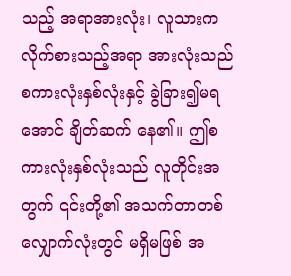သည့် အရာအားလုံး၊ လူသားက လိုက်စားသည့်အရာ အားလုံးသည် စကားလုံးနှစ်လုံးနှင့် ခွဲခြား၍မရအောင် ချိတ်ဆက် နေ၏။ ဤစကားလုံးနှစ်လုံးသည် လူတိုင်းအတွက် ၎င်းတို့၏ အသက်တာတစ်လျှောက်လုံးတွင် မရှိမဖြစ် အ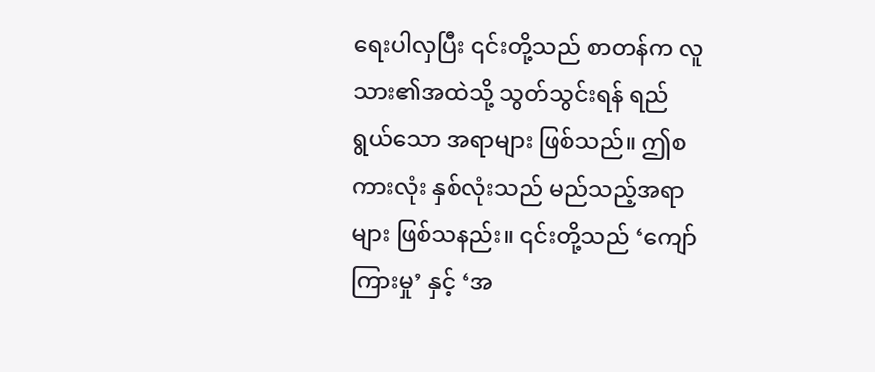ရေးပါလှပြီး ၎င်းတို့သည် စာတန်က လူသား၏အထဲသို့ သွတ်သွင်းရန် ရည်ရွယ်သော အရာများ ဖြစ်သည်။ ဤစကားလုံး နှစ်လုံးသည် မည်သည့်အရာများ ဖြစ်သနည်း။ ၎င်းတို့သည် ‘ကျော်ကြားမှု’ နှင့် ‘အ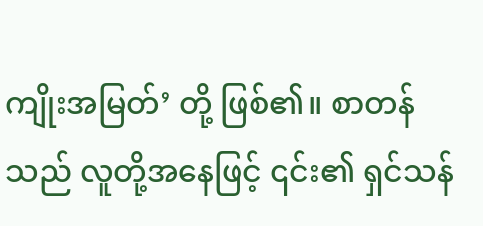ကျိုးအမြတ်’ တို့ ဖြစ်၏။ စာတန်သည် လူတို့အနေဖြင့် ၎င်း၏ ရှင်သန်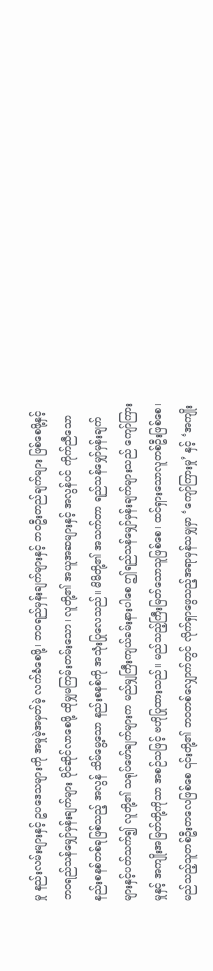မှု နည်းလမ်းများနှင့် ဥပဒေသများကို အမှုမဲ့အမှတ်မဲ့ လက်ခံစေဖို့၊ ဘဝရည်မှန်းချက်များနှင့် ဘဝဦးတည်ချက်များ ဖြစ်စေဖို့နှင့် ဘဝရည်သန်မျှော်မှန်းချက်များ ပိုင်ဆိုင်လာစေဖို့ ထိုမျှမကြမ်းတမ်းသော၊ လူတို့၏ အယူအဆများနှင့် အလွန်ပင် ကိုက်ညီသော နည်းစနစ်တစ်ခုဖြစ်သည့် အလွန် သိမ်မွေ့သော နည်းစနစ်ကို အသုံးပြုလေသည်။ မိမိတို့၏ အသက်တာ ရည်သန်မျှော်မှန်းချက်များနှင့်ပတ်သက်၍ လူတို့၏ သရုပ်ဖော်ချက်များက မည်မျှကြီးကျယ်ခမ်းနားပါစေ ဤရည်သန်မျှော်မှန်းချက်များသည် ကျော်ကြားမှုနှင့် အကျိုးအမြတ်တို့ကိုသာ အစဉ်သဖြင့် ဗဟိုပြုထားသည်။ မည်သည့်ကြီးမြတ်သောသူဖြစ်စေ၊ ထင်ရှားသောလူတစ်ဦးဖြစ်စေ၊ မည်သည့်သူတစ်ဦးတလေဖြစ်စေ ၎င်းတို့၏ ဘဝတစ်လျှောက်တွင် လိုက်ရှာဖွေသည့်အရာမှန်သမျှမှာ ‘ကျော်ကြားမှု’ နှင့် ‘အကျိုး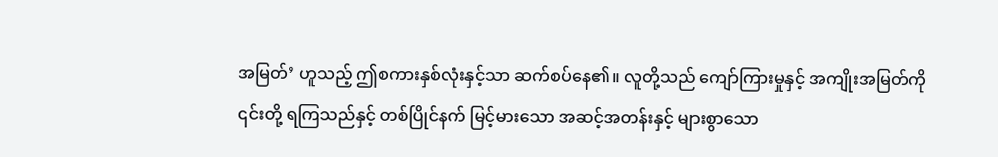အမြတ်’ ဟူသည့် ဤစကားနှစ်လုံးနှင့်သာ ဆက်စပ်နေ၏။ လူတို့သည် ကျော်ကြားမှုနှင့် အကျိုးအမြတ်ကို ၎င်းတို့ ရကြသည်နှင့် တစ်ပြိုင်နက် မြင့်မားသော အဆင့်အတန်းနှင့် များစွာသော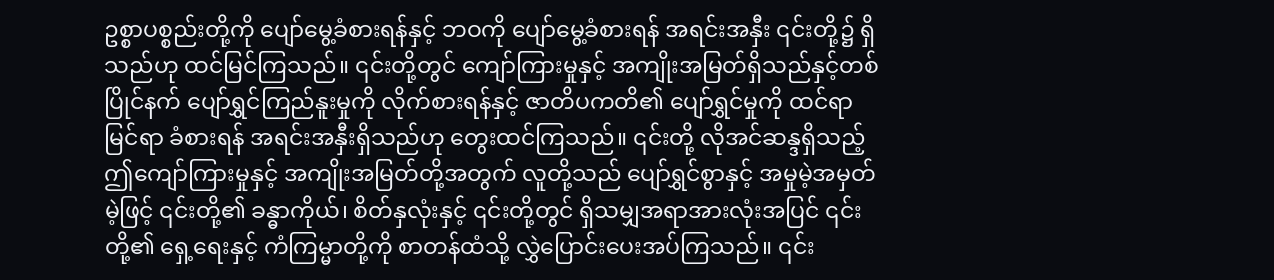ဥစ္စာပစ္စည်းတို့ကို ပျော်မွေ့ခံစားရန်နှင့် ဘဝကို ပျော်မွေ့ခံစားရန် အရင်းအနှီး ၎င်းတို့၌ ရှိသည်ဟု ထင်မြင်ကြသည်။ ၎င်းတို့တွင် ကျော်ကြားမှုနှင့် အကျိုးအမြတ်ရှိသည်နှင့်တစ်ပြိုင်နက် ပျော်ရွှင်ကြည်နူးမှုကို လိုက်စားရန်နှင့် ဇာတိပကတိ၏ ပျော်ရွှင်မှုကို ထင်ရာမြင်ရာ ခံစားရန် အရင်းအနှီးရှိသည်ဟု တွေးထင်ကြသည်။ ၎င်းတို့ လိုအင်ဆန္ဒရှိသည့် ဤကျော်ကြားမှုနှင့် အကျိုးအမြတ်တို့အတွက် လူတို့သည် ပျော်ရွှင်စွာနှင့် အမှုမဲ့အမှတ်မဲ့ဖြင့် ၎င်းတို့၏ ခန္ဓာကိုယ်၊ စိတ်နှလုံးနှင့် ၎င်းတို့တွင် ရှိသမျှအရာအားလုံးအပြင် ၎င်းတို့၏ ရှေ့ရေးနှင့် ကံကြမ္မာတို့ကို စာတန်ထံသို့ လွှဲပြောင်းပေးအပ်ကြသည်။ ၎င်း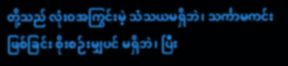တို့သည် လုံးဝအကြွင်းမဲ့ သံသယမရှိဘဲ၊ သင်္ကာမကင်းဖြစ်ခြင်း စိုးစဉ်းမျှပင် မရှိဘဲ၊ ပြီး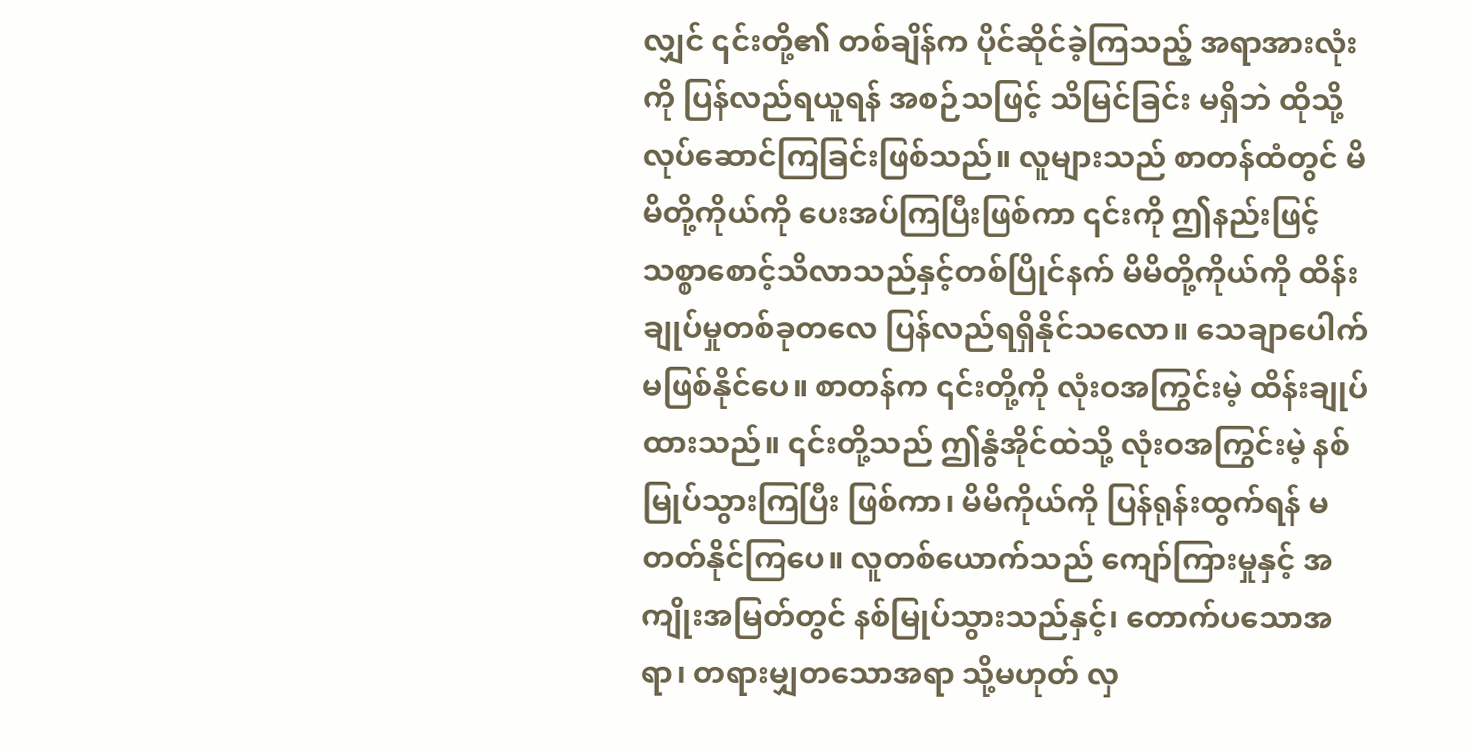လျှင် ၎င်းတို့၏ တစ်ချိန်က ပိုင်ဆိုင်ခဲ့ကြသည့် အရာအားလုံးကို ပြန်လည်ရယူရန် အစဉ်သဖြင့် သိမြင်ခြင်း မရှိဘဲ ထိုသို့ လုပ်ဆောင်ကြခြင်းဖြစ်သည်။ လူများသည် စာတန်ထံတွင် မိမိတို့ကိုယ်ကို ပေးအပ်ကြပြီးဖြစ်ကာ ၎င်းကို ဤနည်းဖြင့် သစ္စာစောင့်သိလာသည်နှင့်တစ်ပြိုင်နက် မိမိတို့ကိုယ်ကို ထိန်းချုပ်မှုတစ်ခုတလေ ပြန်လည်ရရှိနိုင်သလော။ သေချာပေါက် မဖြစ်နိုင်ပေ။ စာတန်က ၎င်းတို့ကို လုံးဝအကြွင်းမဲ့ ထိန်းချုပ်ထားသည်။ ၎င်းတို့သည် ဤနွံအိုင်ထဲသို့ လုံးဝအကြွင်းမဲ့ နစ်မြုပ်သွားကြပြီး ဖြစ်ကာ၊ မိမိကိုယ်ကို ပြန်ရုန်းထွက်ရန် မတတ်နိုင်ကြပေ။ လူတစ်ယောက်သည် ကျော်ကြားမှုနှင့် အကျိုးအမြတ်တွင် နစ်မြုပ်သွားသည်နှင့်၊ တောက်ပသောအရာ၊ တရားမျှတသောအရာ သို့မဟုတ် လှ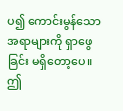ပ၍ ကောင်းမွန်သော အရာများကို ရှာဖွေခြင်း မရှိတော့ပေ။ ဤ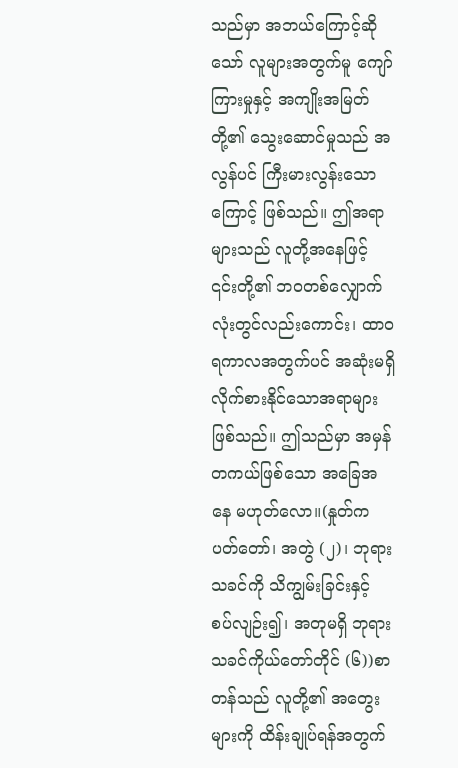သည်မှာ အဘယ်ကြောင့်ဆိုသော် လူများအတွက်မူ ကျော်ကြားမှုနှင့် အကျိုးအမြတ်တို့၏ သွေးဆောင်မှုသည် အလွန်ပင် ကြီးမားလွန်းသောကြောင့် ဖြစ်သည်။ ဤအရာများသည် လူတို့အနေဖြင့် ၎င်းတို့၏ ဘဝတစ်လျှောက်လုံးတွင်လည်းကောင်း၊ ထာဝရကာလအတွက်ပင် အဆုံးမရှိ လိုက်စားနိုင်သောအရာများဖြစ်သည်။ ဤသည်မှာ အမှန်တကယ်ဖြစ်သော အခြေအနေ မဟုတ်လော။(နှုတ်ကပတ်တော်၊ အတွဲ (၂)၊ ဘုရားသခင်ကို သိကျွမ်းခြင်းနှင့် စပ်လျဉ်း၍၊ အတုမရှိ ဘုရားသခင်ကိုယ်တော်တိုင် (၆))စာတန်သည် လူတို့၏ အတွေးများကို ထိန်းချုပ်ရန်အတွက်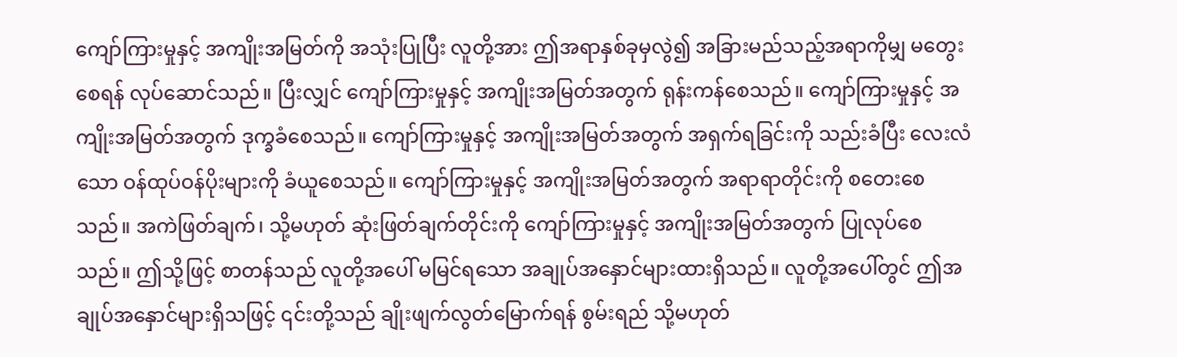ကျော်ကြားမှုနှင့် အကျိုးအမြတ်ကို အသုံးပြုပြီး လူတို့အား ဤအရာနှစ်ခုမှလွဲ၍ အခြားမည်သည့်အရာကိုမျှ မတွေးစေရန် လုပ်ဆောင်သည်။ ပြီးလျှင် ကျော်ကြားမှုနှင့် အကျိုးအမြတ်အတွက် ရုန်းကန်စေသည်။ ကျော်ကြားမှုနှင့် အကျိုးအမြတ်အတွက် ဒုက္ခခံစေသည်။ ကျော်ကြားမှုနှင့် အကျိုးအမြတ်အတွက် အရှက်ရခြင်းကို သည်းခံပြီး လေးလံသော ဝန်ထုပ်ဝန်ပိုးများကို ခံယူစေသည်။ ကျော်ကြားမှုနှင့် အကျိုးအမြတ်အတွက် အရာရာတိုင်းကို စတေးစေသည်။ အကဲဖြတ်ချက်၊ သို့မဟုတ် ဆုံးဖြတ်ချက်တိုင်းကို ကျော်ကြားမှုနှင့် အကျိုးအမြတ်အတွက် ပြုလုပ်စေသည်။ ဤသို့ဖြင့် စာတန်သည် လူတို့အပေါ် မမြင်ရသော အချုပ်အနှောင်များထားရှိသည်။ လူတို့အပေါ်တွင် ဤအချုပ်အနှောင်များရှိသဖြင့် ၎င်းတို့သည် ချိုးဖျက်လွတ်မြောက်ရန် စွမ်းရည် သို့မဟုတ်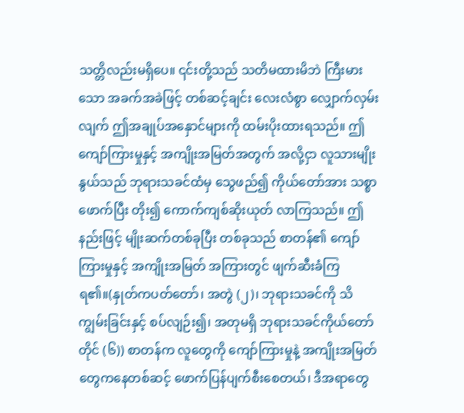သတ္တိလည်းမရှိပေ။ ၎င်းတို့သည် သတိမထားမိဘဲ ကြီးမားသော အခက်အခဲဖြင့် တစ်ဆင့်ချင်း လေးလံစွာ လျှောက်လှမ်းလျက် ဤအချုပ်အနှောင်များကို ထမ်းပိုးထားရသည်။ ဤကျော်ကြားမှုနှင့် အကျိုးအမြတ်အတွက် အလို့ငှာ လူသားမျိုးနွယ်သည် ဘုရားသခင်ထံမှ သွေဖည်၍ ကိုယ်တော်အား သစ္စာဖောက်ပြီး တိုး၍ ကောက်ကျစ်ဆိုးယုတ် လာကြသည်။ ဤနည်းဖြင့် မျိုးဆက်တစ်ခုပြီး တစ်ခုသည် စာတန်၏ ကျော်ကြားမှုနှင့် အကျိုးအမြတ် အကြားတွင် ဖျက်ဆီးခံကြရ၏။(နှုတ်ကပတ်တော်၊ အတွဲ (၂)၊ ဘုရားသခင်ကို သိကျွမ်းခြင်းနှင့် စပ်လျဉ်း၍၊ အတုမရှိ ဘုရားသခင်ကိုယ်တော်တိုင် (၆)) စာတန်က လူတွေကို ကျော်ကြားမှုနဲ့ အကျိုးအမြတ်တွေကနေတစ်ဆင့် ဖောက်ပြန်ပျက်စီးစေတယ်၊ ဒီအရာတွေ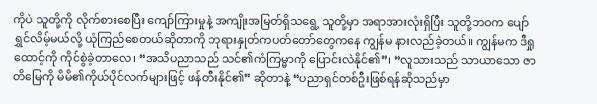ကိုပဲ သူတို့ကို လိုက်စားစေပြီး ကျော်ကြားမှုနဲ့ အကျိုးအမြတ်ရှိသရွေ့ သူတို့မှာ အရာအားလုံးရှိပြီး သူတို့ဘဝက ပျော်ရွှင်လိမ့်မယ်လို့ ယုံကြည်စေတယ်ဆိုတာကို ဘုရားနှုတ်ကပတ်တော်တွေကနေ ကျွန်မ နားလည်ခဲ့တယ်။ ကျွန်မက ဒီရှုထောင့်ကို ကိုင်စွဲခဲ့တာလေ၊ “အသိပညာသည် သင်၏ကံကြမ္မာကို ပြောင်းလဲနိုင်၏”၊ “လူသားသည် သာယာသော ဇာတိမြေကို မိမိ၏ကိုယ်ပိုင်လက်များဖြင့် ဖန်တီးနိုင်၏” ဆိုတာနဲ့ “ပညာရှင်တစ်ဦးဖြစ်ရန်ဆိုသည်မှာ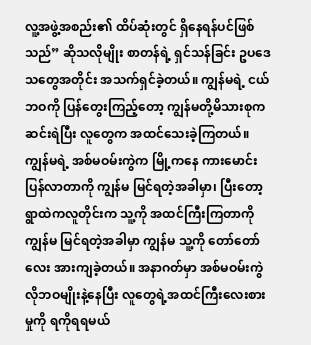လူ့အဖွဲ့အစည်း၏ ထိပ်ဆုံးတွင် ရှိနေရန်ပင်ဖြစ်သည်” ဆိုသလိုမျိုး စာတန်ရဲ့ ရှင်သန်ခြင်း ဥပဒေသတွေအတိုင်း အသက်ရှင်ခဲ့တယ်။ ကျွန်မရဲ့ ငယ်ဘဝကို ပြန်တွေးကြည့်တော့ ကျွန်မတို့မိသားစုက ဆင်းရဲပြီး လူတွေက အထင်သေးခဲ့ကြတယ်။ ကျွန်မရဲ့ အစ်မဝမ်းကွဲက မြို့ကနေ ကားမောင်းပြန်လာတာကို ကျွန်မ မြင်ရတဲ့အခါမှာ၊ ပြီးတော့ ရွာထဲကလူတိုင်းက သူ့ကို အထင်ကြီးကြတာကို ကျွန်မ မြင်ရတဲ့အခါမှာ ကျွန်မ သူ့ကို တော်တော်လေး အားကျခဲ့တယ်။ အနာဂတ်မှာ အစ်မဝမ်းကွဲလိုဘဝမျိုးနဲ့နေပြီး လူတွေရဲ့အထင်ကြီးလေးစားမှုကို ရကိုရရမယ်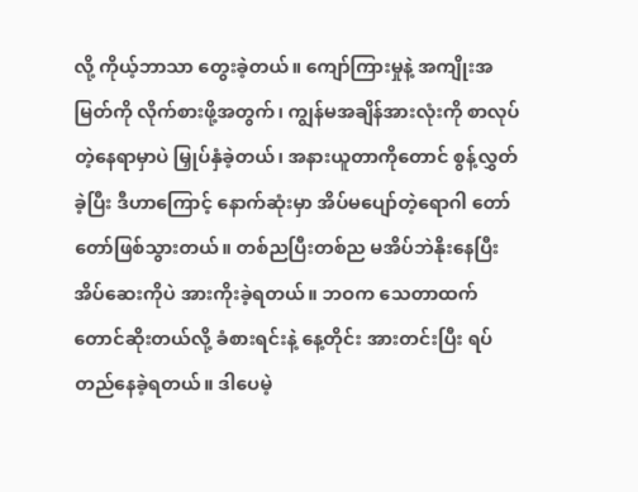လို့ ကိုယ့်ဘာသာ တွေးခဲ့တယ်။ ကျော်ကြားမှုနဲ့ အကျိုးအမြတ်ကို လိုက်စားဖို့အတွက်၊ ကျွန်မအချိန်အားလုံးကို စာလုပ်တဲ့နေရာမှာပဲ မြှုပ်နှံခဲ့တယ်၊ အနားယူတာကိုတောင် စွန့်လွှတ်ခဲ့ပြီး ဒီဟာကြောင့် နောက်ဆုံးမှာ အိပ်မပျော်တဲ့ရောဂါ တော်တော်ဖြစ်သွားတယ်။ တစ်ညပြီးတစ်ည မအိပ်ဘဲနိုးနေပြီး အိပ်ဆေးကိုပဲ အားကိုးခဲ့ရတယ်။ ဘဝက သေတာထက်တောင်ဆိုးတယ်လို့ ခံစားရင်းနဲ့ နေ့တိုင်း အားတင်းပြီး ရပ်တည်နေခဲ့ရတယ်။ ဒါပေမဲ့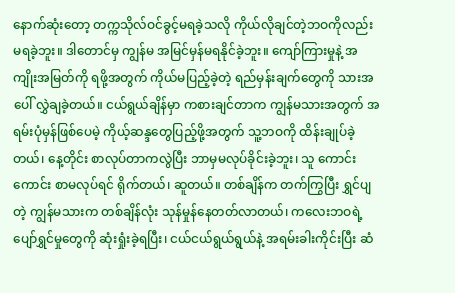နောက်ဆုံးတော့ တက္ကသိုလ်ဝင်ခွင့်မရခဲ့သလို ကိုယ်လိုချင်တဲ့ဘဝကိုလည်း မရခဲ့ဘူး။ ဒါတောင်မှ ကျွန်မ အမြင်မှန်မရနိုင်ခဲ့ဘူး။ ကျော်ကြားမှုနဲ့ အကျိုးအမြတ်ကို ရဖို့အတွက် ကိုယ်မပြည့်ခဲ့တဲ့ ရည်မှန်းချက်တွေကို သားအပေါ် လွှဲချခဲ့တယ်။ ငယ်ရွယ်ချိန်မှာ ကစားချင်တာက ကျွန်မသားအတွက် အရမ်းပုံမှန်ဖြစ်ပေမဲ့ ကိုယ့်ဆန္ဒတွေပြည့်ဖို့အတွက် သူ့ဘဝကို ထိန်းချုပ်ခဲ့တယ်၊ နေ့တိုင်း စာလုပ်တာကလွဲပြီး ဘာမှမလုပ်ခိုင်းခဲ့ဘူး၊ သူ ကောင်းကောင်း စာမလုပ်ရင် ရိုက်တယ်၊ ဆူတယ်။ တစ်ချိန်က တက်ကြွပြီး ရွှင်ပျတဲ့ ကျွန်မသားက တစ်ချိန်လုံး သုန်မှုန်နေတတ်လာတယ်၊ ကလေးဘဝရဲ့ ပျော်ရွှင်မှုတွေကို ဆုံးရှုံးခဲ့ရပြီး၊ ငယ်ငယ်ရွယ်ရွယ်နဲ့ အရမ်းခါးကိုင်းပြီး ဆံ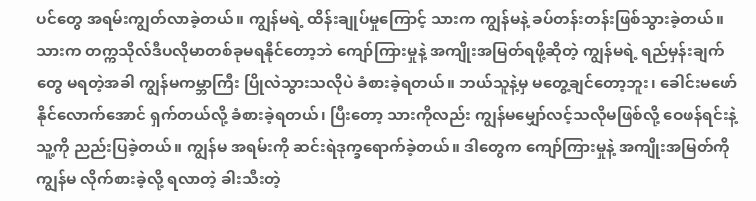ပင်တွေ အရမ်းကျွတ်လာခဲ့တယ်။ ကျွန်မရဲ့ ထိန်းချုပ်မှုကြောင့် သားက ကျွန်မနဲ့ ခပ်တန်းတန်းဖြစ်သွားခဲ့တယ်။ သားက တက္ကသိုလ်ဒီပလိုမာတစ်ခုမရနိုင်တော့ဘဲ ကျော်ကြားမှုနဲ့ အကျိုးအမြတ်ရဖို့ဆိုတဲ့ ကျွန်မရဲ့ ရည်မှန်းချက်တွေ မရတဲ့အခါ ကျွန်မကမ္ဘာကြီး ပြိုလဲသွားသလိုပဲ ခံစားခဲ့ရတယ်။ ဘယ်သူနဲ့မှ မတွေ့ချင်တော့ဘူး၊ ခေါင်းမဖော်နိုင်လောက်အောင် ရှက်တယ်လို့ ခံစားခဲ့ရတယ်၊ ပြီးတော့ သားကိုလည်း ကျွန်မမျှော်လင့်သလိုမဖြစ်လို့ ဝေဖန်ရင်းနဲ့ သူ့ကို ညည်းပြခဲ့တယ်။ ကျွန်မ အရမ်းကို ဆင်းရဲဒုက္ခရောက်ခဲ့တယ်။ ဒါတွေက ကျော်ကြားမှုနဲ့ အကျိုးအမြတ်ကို ကျွန်မ လိုက်စားခဲ့လို့ ရလာတဲ့ ခါးသီးတဲ့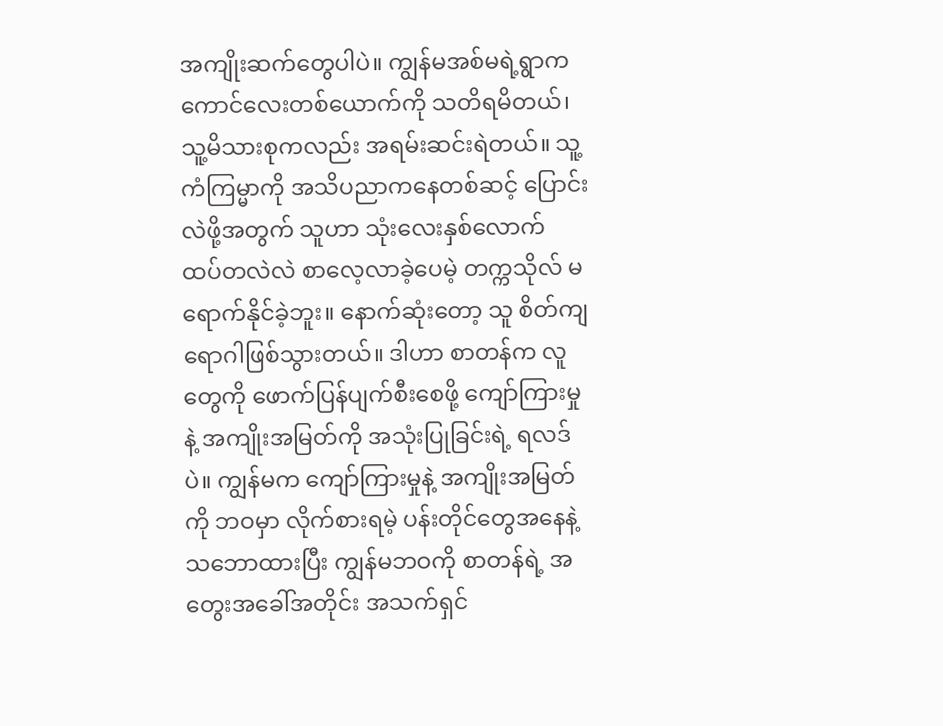အကျိုးဆက်တွေပါပဲ။ ကျွန်မအစ်မရဲ့ရွာက ကောင်လေးတစ်ယောက်ကို သတိရမိတယ်၊ သူ့မိသားစုကလည်း အရမ်းဆင်းရဲတယ်။ သူ့ကံကြမ္မာကို အသိပညာကနေတစ်ဆင့် ပြောင်းလဲဖို့အတွက် သူဟာ သုံးလေးနှစ်လောက် ထပ်တလဲလဲ စာလေ့လာခဲ့ပေမဲ့ တက္ကသိုလ် မရောက်နိုင်ခဲ့ဘူး။ နောက်ဆုံးတော့ သူ စိတ်ကျရောဂါဖြစ်သွားတယ်။ ဒါဟာ စာတန်က လူတွေကို ဖောက်ပြန်ပျက်စီးစေဖို့ ကျော်ကြားမှုနဲ့ အကျိုးအမြတ်ကို အသုံးပြုခြင်းရဲ့ ရလဒ်ပဲ။ ကျွန်မက ကျော်ကြားမှုနဲ့ အကျိုးအမြတ်ကို ဘဝမှာ လိုက်စားရမဲ့ ပန်းတိုင်တွေအနေနဲ့ သဘောထားပြီး ကျွန်မဘဝကို စာတန်ရဲ့ အတွေးအခေါ်အတိုင်း အသက်ရှင်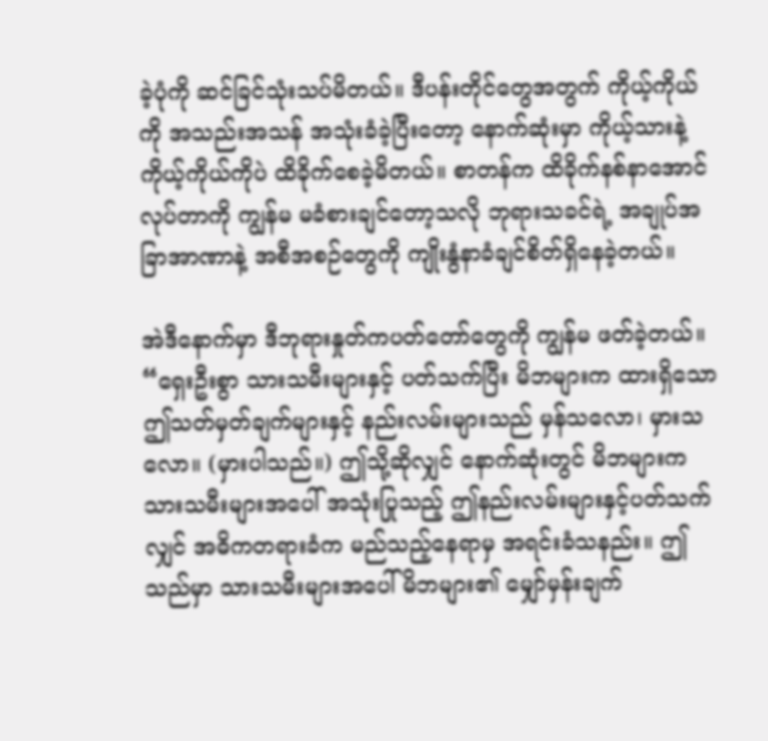ခဲ့ပုံကို ဆင်ခြင်သုံးသပ်မိတယ်။ ဒီပန်းတိုင်တွေအတွက် ကိုယ့်ကိုယ်ကို အသည်းအသန် အသုံးခံခဲ့ပြီးတော့ နောက်ဆုံးမှာ ကိုယ့်သားနဲ့ ကိုယ့်ကိုယ်ကိုပဲ ထိခိုက်စေခဲ့မိတယ်။ စာတန်က ထိခိုက်နစ်နာအောင်လုပ်တာကို ကျွန်မ မခံစားချင်တော့သလို ဘုရားသခင်ရဲ့ အချုပ်အခြာအာဏာနဲ့ အစီအစဉ်တွေကို ကျိုးနွံနာခံချင်စိတ်ရှိနေခဲ့တယ်။

အဲဒီနောက်မှာ ဒီဘုရားနှုတ်ကပတ်တော်တွေကို ကျွန်မ ဖတ်ခဲ့တယ်။ “ရှေးဦးစွာ သားသမီးများနှင့် ပတ်သက်ပြီး မိဘများက ထားရှိသော ဤသတ်မှတ်ချက်များနှင့် နည်းလမ်းများသည် မှန်သလော၊ မှားသလော။ (မှားပါသည်။) ဤသို့ဆိုလျှင် နောက်ဆုံးတွင် မိဘများက သားသမီးများအပေါ် အသုံးပြုသည့် ဤနည်းလမ်းများနှင့်ပတ်သက်လျှင် အဓိကတရားခံက မည်သည့်နေရာမှ အရင်းခံသနည်း။ ဤသည်မှာ သားသမီးများအပေါ် မိဘများ၏ မျှော်မှန်းချက်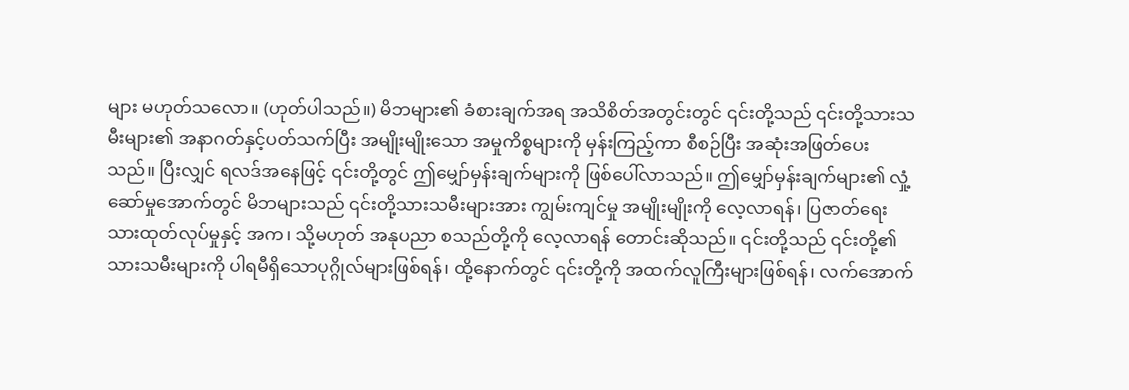များ မဟုတ်သလော။ (ဟုတ်ပါသည်။) မိဘများ၏ ခံစားချက်အရ အသိစိတ်အတွင်းတွင် ၎င်းတို့သည် ၎င်းတို့သားသမီးများ၏ အနာဂတ်နှင့်ပတ်သက်ပြီး အမျိုးမျိုးသော အမှုကိစ္စများကို မှန်းကြည့်ကာ စီစဉ်ပြီး အဆုံးအဖြတ်ပေးသည်။ ပြီးလျှင် ရလဒ်အနေဖြင့် ၎င်းတို့တွင် ဤမျှော်မှန်းချက်များကို ဖြစ်ပေါ်လာသည်။ ဤမျှော်မှန်းချက်များ၏ လှုံ့ဆော်မှုအောက်တွင် မိဘများသည် ၎င်းတို့သားသမီးများအား ကျွမ်းကျင်မှု အမျိုးမျိုးကို လေ့လာရန်၊ ပြဇာတ်ရေးသားထုတ်လုပ်မှုနှင့် အက၊ သို့မဟုတ် အနုပညာ စသည်တို့ကို လေ့လာရန် တောင်းဆိုသည်။ ၎င်းတို့သည် ၎င်းတို့၏ သားသမီးများကို ပါရမီရှိသောပုဂ္ဂိုလ်များဖြစ်ရန်၊ ထို့နောက်တွင် ၎င်းတို့ကို အထက်လူကြီးများဖြစ်ရန်၊ လက်အောက်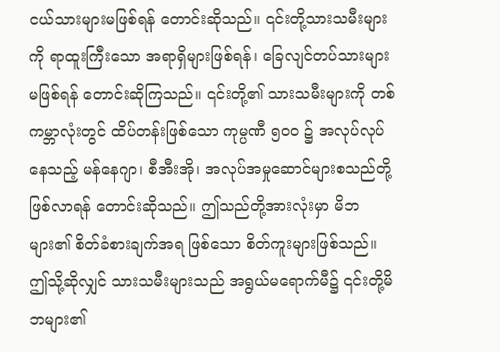ငယ်သားများမဖြစ်ရန် တောင်းဆိုသည်။ ၎င်းတို့သားသမီးများကို ရာထူးကြီးသော အရာရှိများဖြစ်ရန်၊ ခြေလျင်တပ်သားများမဖြစ်ရန် တောင်းဆိုကြသည်။ ၎င်းတို့၏ သားသမီးများကို တစ်ကမ္ဘာလုံးတွင် ထိပ်တန်းဖြစ်သော ကုမ္ပဏီ ၅၀၀ ၌ အလုပ်လုပ်နေသည့် မန်နေဂျာ၊ စီအီးအို၊ အလုပ်အမှုဆောင်များစသည်တို့ ဖြစ်လာရန် တောင်းဆိုသည်။ ဤသည်တို့အားလုံးမှာ မိဘများ၏ စိတ်ခံစားချက်အရ ဖြစ်သော စိတ်ကူးများဖြစ်သည်။ ဤသို့ဆိုလျှင် သားသမီးများသည် အရွယ်မရောက်မီ၌ ၎င်းတို့မိဘများ၏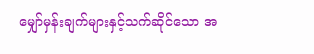မျှော်မှန်းချက်များနှင့်သက်ဆိုင်သော အ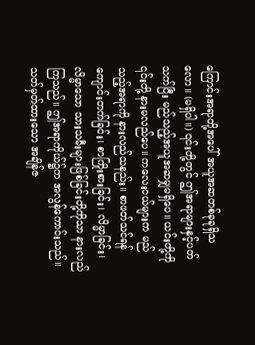ကြောင်းအရာတို့အပေါ် အယူအဆတစ်ခုခုရှိသလော။ (မရှိပါ။) ၎င်းတို့တွင် ဤအရာများနှင့်ပတ်သက်ပြီး မည်သည့်အယူအဆမျှမရှိပေ။ ယင်းတို့ကို ၎င်းတို့ နားမလည်ပေ။ ကလေးငယ်များက မည်သည့်အရာကို နားလည်သနည်း။ စာဖတ်သင်ရန် ကျောင်းတက်ခြင်း၊ စာကြိုးစားခြင်း၊ လိမ္မာခြင်း၊ လိမ္မာသော သားသမီးများဖြစ်ခြင်းတို့ကိုသာ နားလည်ကြသည်။ ဤအရာကိုယ်၌က အလွန်ကောင်းသည်။ သတ်မှတ်ထားသော အချိန်ဇ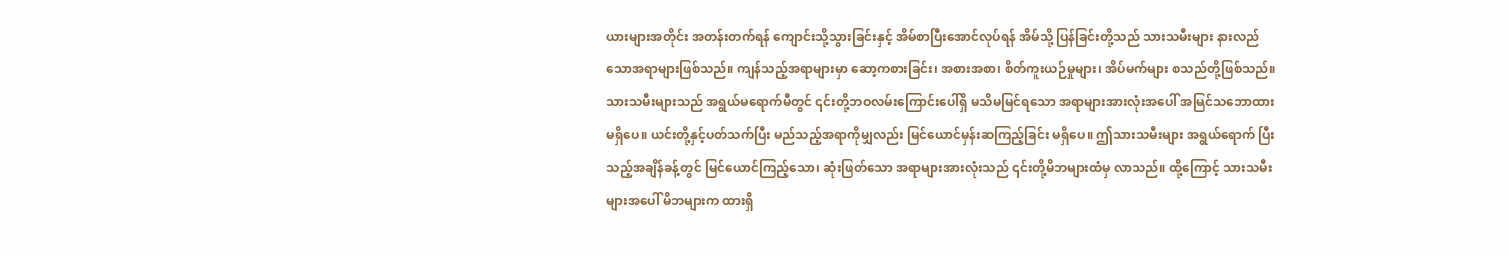ယားများအတိုင်း အတန်းတက်ရန် ကျောင်းသို့သွားခြင်းနှင့် အိမ်စာပြီးအောင်လုပ်ရန် အိမ်သို့ ပြန်ခြင်းတို့သည် သားသမီးများ နားလည်သောအရာများဖြစ်သည်။ ကျန်သည့်အရာများမှာ ဆော့ကစားခြင်း၊ အစားအစာ၊ စိတ်ကူးယဉ်မှုများ၊ အိပ်မက်များ စသည်တို့ဖြစ်သည်။ သားသမီးများသည် အရွယ်မရောက်မီတွင် ၎င်းတို့ဘဝလမ်းကြောင်းပေါ်ရှိ မသိမမြင်ရသော အရာများအားလုံးအပေါ် အမြင်သဘောထားမရှိပေ။ ယင်းတို့နှင့်ပတ်သက်ပြီး မည်သည့်အရာကိုမျှလည်း မြင်ယောင်မှန်းဆကြည့်ခြင်း မရှိပေ။ ဤသားသမီးများ အရွယ်ရောက် ပြီးသည့်အချိန်ခန့်တွင် မြင်ယောင်ကြည့်သော၊ ဆုံးဖြတ်သော အရာများအားလုံးသည် ၎င်းတို့မိဘများထံမှ လာသည်။ ထို့ကြောင့် သားသမီးများအပေါ် မိဘများက ထားရှိ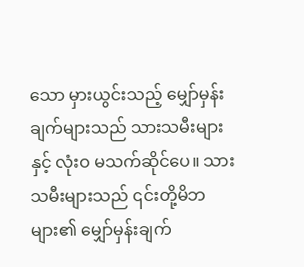သော မှားယွင်းသည့် မျှော်မှန်းချက်များသည် သားသမီးများနှင့် လုံးဝ မသက်ဆိုင်ပေ။ သားသမီးများသည် ၎င်းတို့မိဘများ၏ မျှော်မှန်းချက်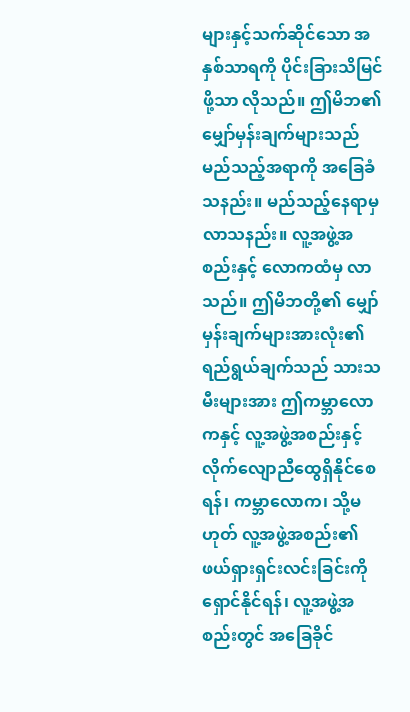များနှင့်သက်ဆိုင်သော အနှစ်သာရကို ပိုင်းခြားသိမြင်ဖို့သာ လိုသည်။ ဤမိဘ၏ မျှော်မှန်းချက်များသည် မည်သည့်အရာကို အခြေခံသနည်း။ မည်သည့်နေရာမှ လာသနည်း။ လူ့အဖွဲ့အစည်းနှင့် လောကထံမှ လာသည်။ ဤမိဘတို့၏ မျှော်မှန်းချက်များအားလုံး၏ ရည်ရွယ်ချက်သည် သားသမီးများအား ဤကမ္ဘာလောကနှင့် လူ့အဖွဲ့အစည်းနှင့် လိုက်လျောညီထွေရှိနိုင်စေရန်၊ ကမ္ဘာလောက၊ သို့မဟုတ် လူ့အဖွဲ့အစည်း၏ ဖယ်ရှားရှင်းလင်းခြင်းကို ရှောင်နိုင်ရန်၊ လူ့အဖွဲ့အစည်းတွင် အခြေခိုင်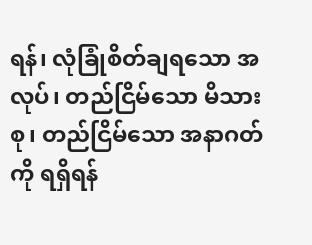ရန်၊ လုံခြုံစိတ်ချရသော အလုပ်၊ တည်ငြိမ်သော မိသားစု၊ တည်ငြိမ်သော အနာဂတ်ကို ရရှိရန်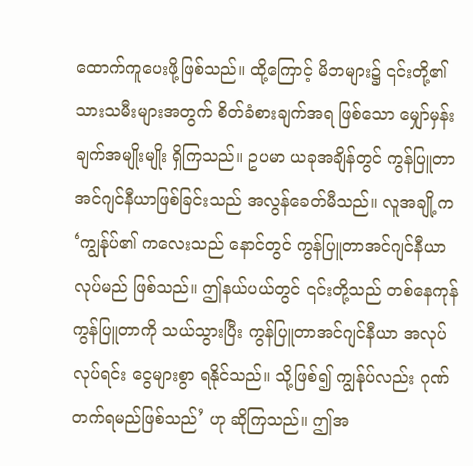ထောက်ကူပေးဖို့ဖြစ်သည်။ ထို့ကြောင့် မိဘများ၌ ၎င်းတို့၏ သားသမီးများအတွက် စိတ်ခံစားချက်အရ ဖြစ်သော မျှော်မှန်းချက်အမျိုးမျိုး ရှိကြသည်။ ဥပမာ ယခုအချိန်တွင် ကွန်ပြူတာအင်ဂျင်နီယာဖြစ်ခြင်းသည် အလွန်ခေတ်မီသည်။ လူအချို့က ‘ကျွန်ုပ်၏ ကလေးသည် နောင်တွင် ကွန်ပြူတာအင်ဂျင်နီယာ လုပ်မည် ဖြစ်သည်။ ဤနယ်ပယ်တွင် ၎င်းတို့သည် တစ်နေကုန် ကွန်ပြူတာကို သယ်သွားပြီး ကွန်ပြူတာအင်ဂျင်နီယာ အလုပ်လုပ်ရင်း ငွေများစွာ ရနိုင်သည်။ သို့ဖြစ်၍ ကျွန်ုပ်လည်း ဂုဏ်တက်ရမည်ဖြစ်သည်’ ဟု ဆိုကြသည်။ ဤအ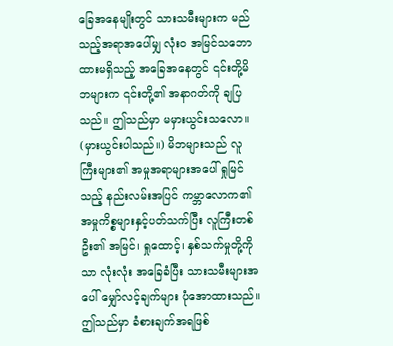ခြေအနေမျိုးတွင် သားသမီးများက မည်သည့်အရာအပေါ်မျှ လုံးဝ အမြင်သဘောထားမရှိသည့် အခြေအနေတွင် ၎င်းတို့မိဘများက ၎င်းတို့၏ အနာဂတ်ကို ချပြသည်။ ဤသည်မှာ မမှားယွင်းသလော။ (မှားယွင်းပါသည်။) မိဘများသည် လူကြီးများ၏ အမှုအရာများအပေါ် ရှုမြင်သည့် နည်းလမ်းအပြင် ကမ္ဘာလောက၏ အမှုကိစ္စများနှင့်ပတ်သက်ပြီး လူကြီးတစ်ဦး၏ အမြင်၊ ရှုထောင့်၊ နှစ်သက်မှုတို့ကိုသာ လုံးလုံး အခြေခံပြီး သားသမီးများအပေါ် မျှော်လင့်ချက်များ ပုံအောထားသည်။ ဤသည်မှာ ခံစားချက်အရဖြစ်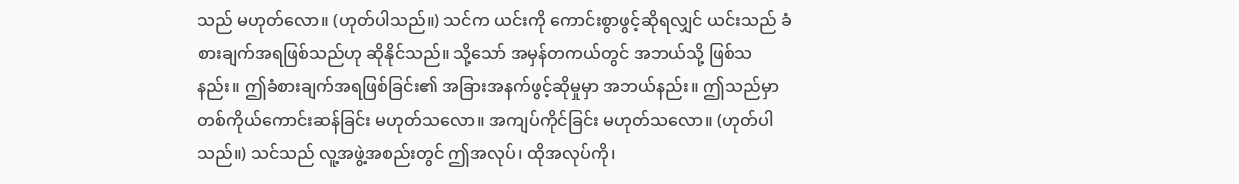သည် မဟုတ်လော။ (ဟုတ်ပါသည်။) သင်က ယင်းကို ကောင်းစွာဖွင့်ဆိုရလျှင် ယင်းသည် ခံစားချက်အရဖြစ်သည်ဟု ဆိုနိုင်သည်။ သို့သော် အမှန်တကယ်တွင် အဘယ်သို့ ဖြစ်သနည်း။ ဤခံစားချက်အရဖြစ်ခြင်း၏ အခြားအနက်ဖွင့်ဆိုမှုမှာ အဘယ်နည်း။ ဤသည်မှာ တစ်ကိုယ်ကောင်းဆန်ခြင်း မဟုတ်သလော။ အကျပ်ကိုင်ခြင်း မဟုတ်သလော။ (ဟုတ်ပါသည်။) သင်သည် လူ့အဖွဲ့အစည်းတွင် ဤအလုပ်၊ ထိုအလုပ်ကို၊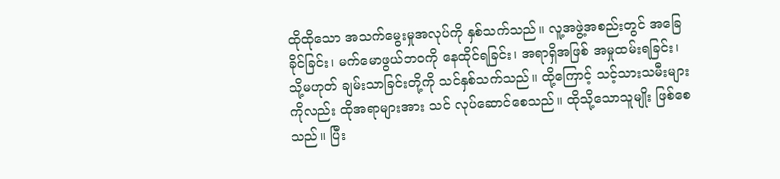ထိုထိုသော အသက်မွေးမှုအလုပ်ကို နှစ်သက်သည်။ လူ့အဖွဲ့အစည်းတွင် အခြေခိုင်ခြင်း၊ မက်မောဖွယ်ဘဝကို နေထိုင်ရခြင်း၊ အရာရှိအဖြစ် အမှုထမ်းရခြင်း၊ သို့မဟုတ် ချမ်းသာခြင်းတို့ကို သင်နှစ်သက်သည်။ ထို့ကြောင့် သင့်သားသမီးများကိုလည်း ထိုအရာများအား သင် လုပ်ဆောင်စေသည်။ ထိုသို့သောသူမျိုး ဖြစ်စေသည်။ ပြီး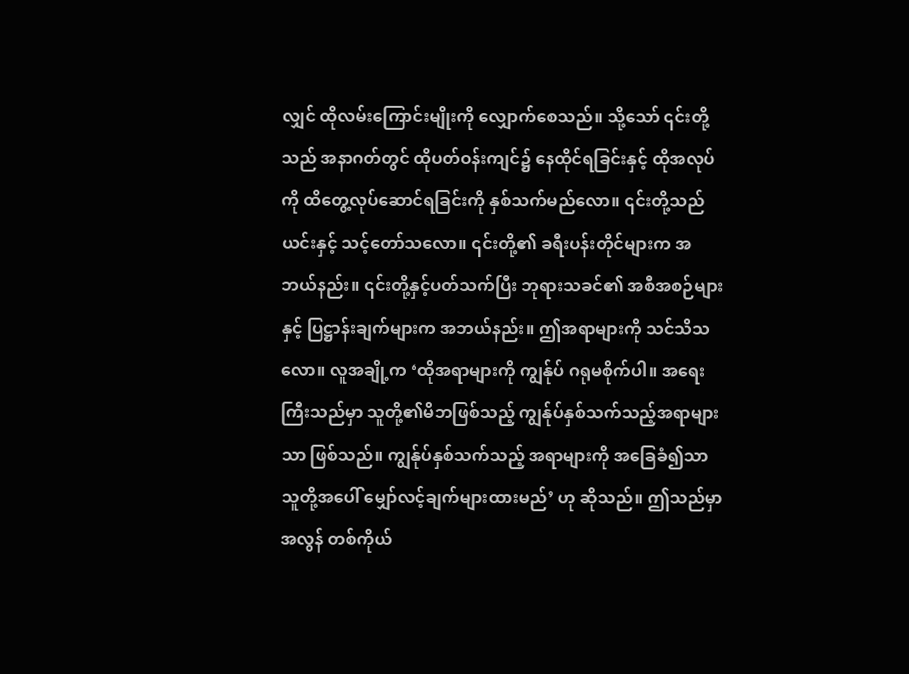လျှင် ထိုလမ်းကြောင်းမျိုးကို လျှောက်စေသည်။ သို့သော် ၎င်းတို့သည် အနာဂတ်တွင် ထိုပတ်ဝန်းကျင်၌ နေထိုင်ရခြင်းနှင့် ထိုအလုပ်ကို ထိတွေ့လုပ်ဆောင်ရခြင်းကို နှစ်သက်မည်လော။ ၎င်းတို့သည် ယင်းနှင့် သင့်တော်သလော။ ၎င်းတို့၏ ခရီးပန်းတိုင်များက အဘယ်နည်း။ ၎င်းတို့နှင့်ပတ်သက်ပြီး ဘုရားသခင်၏ အစီအစဉ်များနှင့် ပြဋ္ဌာန်းချက်များက အဘယ်နည်း။ ဤအရာများကို သင်သိသလော။ လူအချို့က ‘ထိုအရာများကို ကျွန်ုပ် ဂရုမစိုက်ပါ။ အရေးကြီးသည်မှာ သူတို့၏မိဘဖြစ်သည့် ကျွန်ုပ်နှစ်သက်သည့်အရာများသာ ဖြစ်သည်။ ကျွန်ုပ်နှစ်သက်သည့် အရာများကို အခြေခံ၍သာ သူတို့အပေါ် မျှော်လင့်ချက်များထားမည်’ ဟု ဆိုသည်။ ဤသည်မှာ အလွန် တစ်ကိုယ်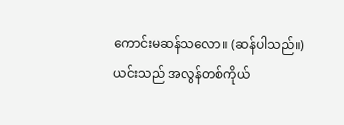ကောင်းမဆန်သလော။ (ဆန်ပါသည်။) ယင်းသည် အလွန်တစ်ကိုယ်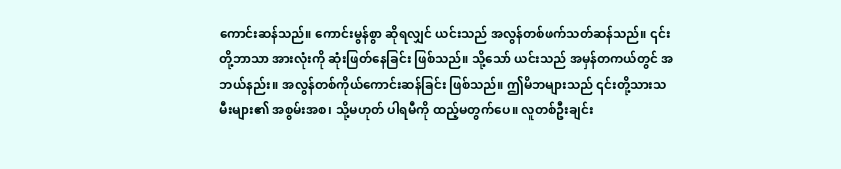ကောင်းဆန်သည်။ ကောင်းမွန်စွာ ဆိုရလျှင် ယင်းသည် အလွန်တစ်ဖက်သတ်ဆန်သည်။ ၎င်းတို့ဘာသာ အားလုံးကို ဆုံးဖြတ်နေခြင်း ဖြစ်သည်။ သို့သော် ယင်းသည် အမှန်တကယ်တွင် အဘယ်နည်း။ အလွန်တစ်ကိုယ်ကောင်းဆန်ခြင်း ဖြစ်သည်။ ဤမိဘများသည် ၎င်းတို့သားသမီးများ၏ အစွမ်းအစ၊ သို့မဟုတ် ပါရမီကို ထည့်မတွက်ပေ။ လူတစ်ဦးချင်း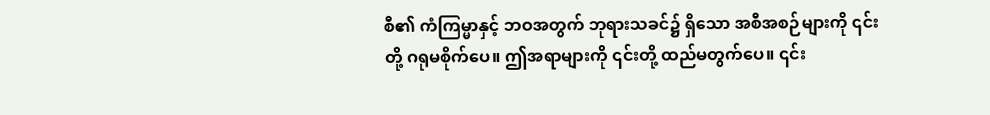စီ၏ ကံကြမ္မာနှင့် ဘဝအတွက် ဘုရားသခင်၌ ရှိသော အစီအစဉ်များကို ၎င်းတို့ ဂရုမစိုက်ပေ။ ဤအရာများကို ၎င်းတို့ ထည်မတွက်ပေ။ ၎င်း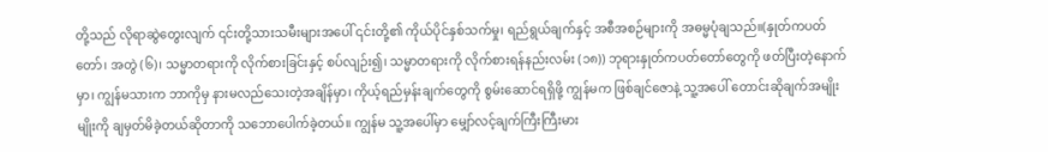တို့သည် လိုရာဆွဲတွေးလျက် ၎င်းတို့သားသမီးများအပေါ် ၎င်းတို့၏ ကိုယ်ပိုင်နှစ်သက်မှု၊ ရည်ရွယ်ချက်နှင့် အစီအစဉ်များကို အဓမ္မပုံချသည်။(နှုတ်ကပတ်တော်၊ အတွဲ (၆)၊ သမ္မာတရားကို လိုက်စားခြင်းနှင့် စပ်လျဉ်း၍၊ သမ္မာတရားကို လိုက်စားရန်နည်းလမ်း (၁၈)) ဘုရားနှုတ်ကပတ်တော်တွေကို ဖတ်ပြီးတဲ့နောက်မှာ၊ ကျွန်မသားက ဘာကိုမှ နားမလည်သေးတဲ့အချိန်မှာ၊ ကိုယ့်ရည်မှန်းချက်တွေကို စွမ်းဆောင်ရရှိဖို့ ကျွန်မက ဖြစ်ချင်ဇောနဲ့ သူ့အပေါ် တောင်းဆိုချက်အမျိုးမျိုးကို ချမှတ်မိခဲ့တယ်ဆိုတာကို သဘောပေါက်ခဲ့တယ်။ ကျွန်မ သူ့အပေါ်မှာ မျှော်လင့်ချက်ကြီးကြီးမား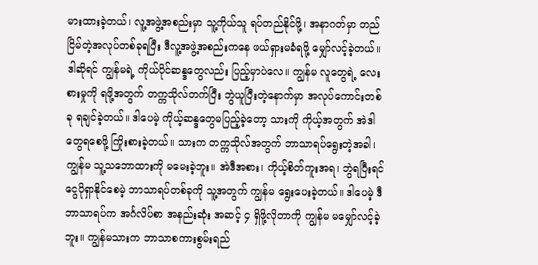မားထားခဲ့တယ်၊ လူ့အဖွဲ့အစည်းမှာ သူ့ကိုယ်သူ ရပ်တည်နိုင်ဖို့၊ အနာဂတ်မှာ တည်ငြိမ်တဲ့အလုပ်တစ်ခုရပြီး ဒီလူ့အဖွဲ့အစည်းကနေ ဖယ်ရှားမခံရဖို့ မျှော်လင့်ခဲ့တယ်။ ဒါဆိုရင် ကျွန်မရဲ့ ကိုယ်ပိုင်ဆန္ဒတွေလည်း ပြည့်မှာပဲလေ။ ကျွန်မ လူတွေရဲ့ လေးစားမှုကို ရဖို့အတွက် တက္ကသိုလ်တက်ပြီး ဘွဲယူပြီးတဲ့နောက်မှာ အလုပ်ကောင်းတစ်ခု ရချင်ခဲ့တယ်။ ဒါပေမဲ့ ကိုယ့်ဆန္ဒတွေမပြည့်ခဲ့တော့ သားကို ကိုယ့်အတွက် အဲဒါတွေရစေဖို့ ကြိုးစားခဲ့တယ်။ သားက တက္ကသိုလ်အတွက် ဘာသာရပ်ရွေးတဲ့အခါ၊ ကျွန်မ သူ့သဘောထားကို မမေးခဲ့ဘူး။ အဲဒီအစား၊ ကိုယ့်စိတ်ကူးအရ၊ ဘွဲရပြီးရင် ငွေပိုရှာနိုင်စေမဲ့ ဘာသာရပ်တစ်ခုကို သူ့အတွက် ကျွန်မ ရွေးပေးခဲ့တယ်။ ဒါပေမဲ့ ဒီဘာသာရပ်က အင်္ဂလိပ်စာ အနည်းဆုံး အဆင့် ၄ ရှိဖို့လိုတာကို ကျွန်မ မမျှော်လင့်ခဲ့ဘူး။ ကျွန်မသားက ဘာသာစကားစွမ်းရည်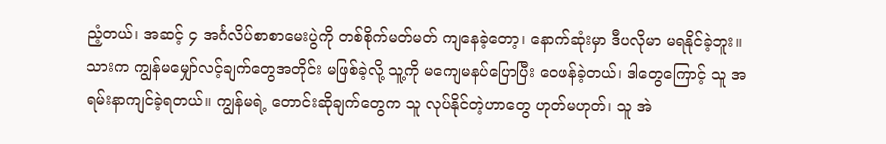ညံ့တယ်၊ အဆင့် ၄ အင်္ဂလိပ်စာစာမေးပွဲကို တစ်စိုက်မတ်မတ် ကျနေခဲ့တော့၊ နောက်ဆုံးမှာ ဒီပလိုမာ မရနိုင်ခဲ့ဘူး။ သားက ကျွန်မမျှော်လင့်ချက်တွေအတိုင်း မဖြစ်ခဲ့လို့ သူ့ကို မကျေမနပ်ပြောပြီး ဝေဖန်ခဲ့တယ်၊ ဒါတွေကြောင့် သူ အရမ်းနာကျင်ခဲ့ရတယ်။ ကျွန်မရဲ့ တောင်းဆိုချက်တွေက သူ လုပ်နိုင်တဲ့ဟာတွေ ဟုတ်မဟုတ်၊ သူ အဲ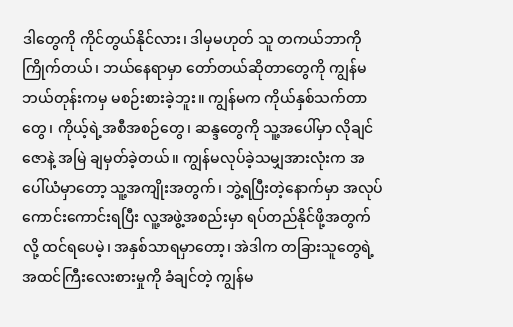ဒါတွေကို ကိုင်တွယ်နိုင်လား၊ ဒါမှမဟုတ် သူ တကယ်ဘာကိုကြိုက်တယ်၊ ဘယ်နေရာမှာ တော်တယ်ဆိုတာတွေကို ကျွန်မ ဘယ်တုန်းကမှ မစဉ်းစားခဲ့ဘူး။ ကျွန်မက ကိုယ်နှစ်သက်တာတွေ၊ ကိုယ့်ရဲ့အစီအစဉ်တွေ၊ ဆန္ဒတွေကို သူ့အပေါ်မှာ လိုချင်ဇောနဲ့ အမြဲ ချမှတ်ခဲ့တယ်။ ကျွန်မလုပ်ခဲ့သမျှအားလုံးက အပေါ်ယံမှာတော့ သူ့အကျိုးအတွက်၊ ဘွဲ့ရပြီးတဲ့နောက်မှာ အလုပ်ကောင်းကောင်းရပြီး လူ့အဖွဲ့အစည်းမှာ ရပ်တည်နိုင်ဖို့အတွက်လို့ ထင်ရပေမဲ့၊ အနှစ်သာရမှာတော့၊ အဲဒါက တခြားသူတွေရဲ့ အထင်ကြီးလေးစားမှုကို ခံချင်တဲ့ ကျွန်မ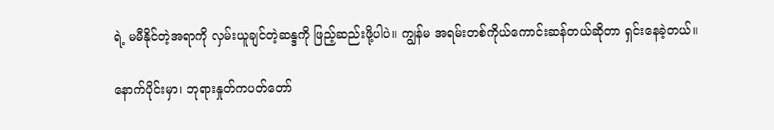ရဲ့ မမီနိုင်တဲ့အရာကို လှမ်းယူချင်တဲ့ဆန္ဒကို ဖြည့်ဆည်းဖို့ပါပဲ။ ကျွန်မ အရမ်းတစ်ကိုယ်ကောင်းဆန်တယ်ဆိုတာ ရှင်းနေခဲ့တယ်။

နောက်ပိုင်းမှာ၊ ဘုရားနှုတ်ကပတ်တော်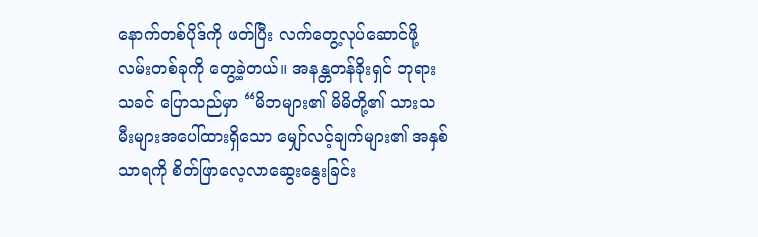နောက်တစ်ပိုဒ်ကို ဖတ်ပြီး လက်တွေ့လုပ်ဆောင်ဖို့ လမ်းတစ်ခုကို တွေ့ခဲ့တယ်။ အနန္တတန်ခိုးရှင် ဘုရားသခင် ပြောသည်မှာ “မိဘများ၏ မိမိတို့၏ သားသမီးများအပေါ်ထားရှိသော မျှော်လင့်ချက်များ၏ အနှစ်သာရကို စိတ်ဖြာလေ့လာဆွေးနွေးခြင်း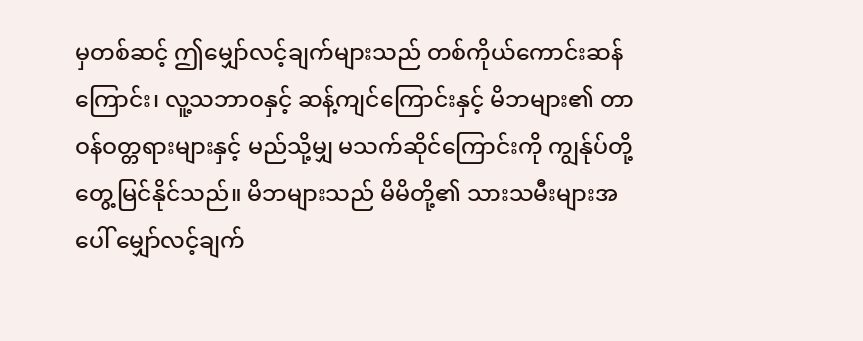မှတစ်ဆင့် ဤမျှော်လင့်ချက်များသည် တစ်ကိုယ်ကောင်းဆန်ကြောင်း၊ လူ့သဘာဝနှင့် ဆန့်ကျင်ကြောင်းနှင့် မိဘများ၏ တာဝန်ဝတ္တရားများနှင့် မည်သို့မျှ မသက်ဆိုင်ကြောင်းကို ကျွန်ုပ်တို့ တွေ့မြင်နိုင်သည်။ မိဘများသည် မိမိတို့၏ သားသမီးများအပေါ် မျှော်လင့်ချက်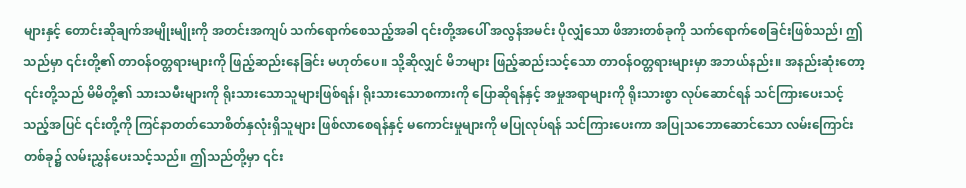များနှင့် တောင်းဆိုချက်အမျိုးမျိုးကို အတင်းအကျပ် သက်ရောက်စေသည့်အခါ ၎င်းတို့အပေါ် အလွန်အမင်း ပိုလျှံသော ဖိအားတစ်ခုကို သက်ရောက်စေခြင်းဖြစ်သည်၊ ဤသည်မှာ ၎င်းတို့၏ တာဝန်ဝတ္တရားများကို ဖြည့်ဆည်းနေခြင်း မဟုတ်ပေ။ သို့ဆိုလျှင် မိဘများ ဖြည့်ဆည်းသင့်သော တာဝန်ဝတ္တရားများမှာ အဘယ်နည်း။ အနည်းဆုံးတော့ ၎င်းတို့သည် မိမိတို့၏ သားသမီးများကို ရိုးသားသောသူများဖြစ်ရန်၊ ရိုးသားသောစကားကို ပြောဆိုရန်နှင့် အမှုအရာများကို ရိုးသားစွာ လုပ်ဆောင်ရန် သင်ကြားပေးသင့်သည့်အပြင် ၎င်းတို့ကို ကြင်နာတတ်သောစိတ်နှလုံးရှိသူများ ဖြစ်လာစေရန်နှင့် မကောင်းမှုများကို မပြုလုပ်ရန် သင်ကြားပေးကာ အပြုသဘောဆောင်သော လမ်းကြောင်းတစ်ခု၌ လမ်းညွှန်ပေးသင့်သည်။ ဤသည်တို့မှာ ၎င်း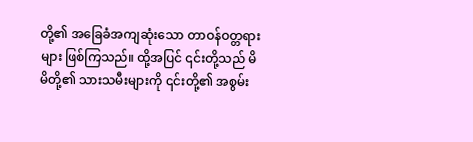တို့၏ အခြေခံအကျဆုံးသော တာဝန်ဝတ္တရားများ ဖြစ်ကြသည်။ ထို့အပြင် ၎င်းတို့သည် မိမိတို့၏ သားသမီးများကို ၎င်းတို့၏ အစွမ်း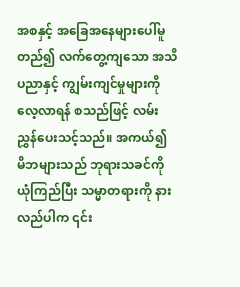အစနှင့် အခြေအနေများပေါ်မူတည်၍ လက်တွေ့ကျသော အသိပညာနှင့် ကျွမ်းကျင်မှုများကို လေ့လာရန် စသည်ဖြင့် လမ်းညွှန်ပေးသင့်သည်။ အကယ်၍ မိဘများသည် ဘုရားသခင်ကို ယုံကြည်ပြီး သမ္မာတရားကို နားလည်ပါက ၎င်း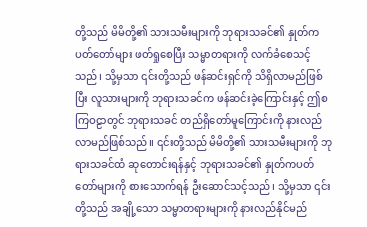တို့သည် မိမိတို့၏ သားသမီးများကို ဘုရားသခင်၏ နှုတ်ကပတ်တော်များ ဖတ်ရှုစေပြီး သမ္မာတရားကို လက်ခံစေသင့်သည်၊ သို့မှသာ ၎င်းတို့သည် ဖန်ဆင်းရှင်ကို သိရှိလာမည်ဖြစ်ပြီး လူသားများကို ဘုရားသခင်က ဖန်ဆင်းခဲ့ကြောင်းနှင့် ဤစကြဝဠာတွင် ဘုရားသခင် တည်ရှိတော်မူကြောင်းကို နားလည်လာမည်ဖြစ်သည်။ ၎င်းတို့သည် မိမိတို့၏ သားသမီးများကို ဘုရားသခင်ထံ ဆုတောင်းရန်နှင့် ဘုရားသခင်၏ နှုတ်ကပတ်တော်များကို စားသောက်ရန် ဦးဆောင်သင့်သည်၊ သို့မှသာ ၎င်းတို့သည် အချို့သော သမ္မာတရားများကို နားလည်နိုင်မည်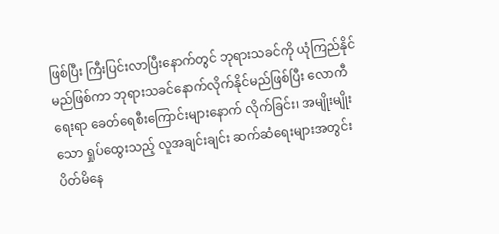ဖြစ်ပြီး ကြီးပြင်းလာပြီးနောက်တွင် ဘုရားသခင်ကို ယုံကြည်နိုင်မည်ဖြစ်ကာ ဘုရားသခင်နောက်လိုက်နိုင်မည်ဖြစ်ပြီး လောကီရေးရာ ခေတ်ရေစီးကြောင်းများနောက် လိုက်ခြင်း၊ အမျိုးမျိုးသော ရှုပ်ထွေးသည့် လူအချင်းချင်း ဆက်ဆံရေးများအတွင်း ပိတ်မိနေ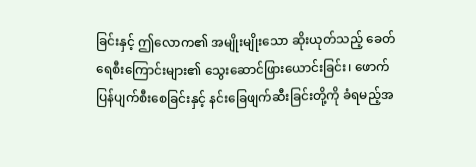ခြင်းနှင့် ဤလောက၏ အမျိုးမျိုးသော ဆိုးယုတ်သည့် ခေတ်ရေစီးကြောင်းများ၏ သွေးဆောင်ဖြားယောင်းခြင်း၊ ဖောက်ပြန်ပျက်စီးစေခြင်းနှင့် နင်းခြေဖျက်ဆီးခြင်းတို့ကို ခံရမည့်အ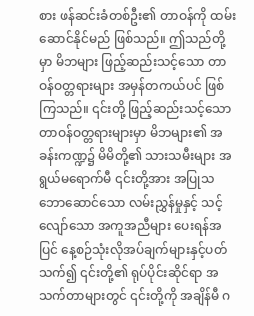စား ဖန်ဆင်းခံတစ်ဦး၏ တာဝန်ကို ထမ်းဆောင်နိုင်မည် ဖြစ်သည်။ ဤသည်တို့မှာ မိဘများ ဖြည့်ဆည်းသင့်သော တာဝန်ဝတ္တရားများ အမှန်တကယ်ပင် ဖြစ်ကြသည်။ ၎င်းတို့ ဖြည့်ဆည်းသင့်သော တာဝန်ဝတ္တရားများမှာ မိဘများ၏ အခန်းကဏ္ဍ၌ မိမိတို့၏ သားသမီးများ အရွယ်မရောက်မီ ၎င်းတို့အား အပြုသဘောဆောင်သော လမ်းညွှန်မှုနှင့် သင့်လျော်သော အကူအညီများ ပေးရန်အပြင် နေ့စဉ်သုံးလိုအပ်ချက်များနှင့်ပတ်သက်၍ ၎င်းတို့၏ ရုပ်ပိုင်းဆိုင်ရာ အသက်တာများတွင် ၎င်းတို့ကို အချိန်မီ ဂ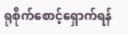ရုစိုက်စောင့်ရှောက်ရန်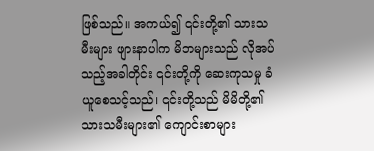ဖြစ်သည်။ အကယ်၍ ၎င်းတို့၏ သားသမီးများ ဖျားနာပါက မိဘများသည် လိုအပ်သည့်အခါတိုင်း ၎င်းတို့ကို ဆေးကုသမှု ခံယူစေသင့်သည်၊ ၎င်းတို့သည် မိမိတို့၏ သားသမီးများ၏ ကျောင်းစာများ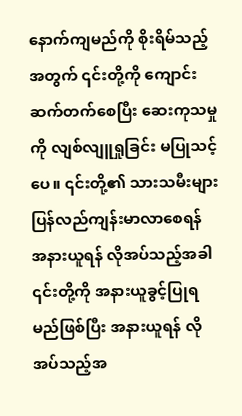နောက်ကျမည်ကို စိုးရိမ်သည့်အတွက် ၎င်းတို့ကို ကျောင်းဆက်တက်စေပြီး ဆေးကုသမှုကို လျစ်လျူရှုခြင်း မပြုသင့်ပေ။ ၎င်းတို့၏ သားသမီးများ ပြန်လည်ကျန်းမာလာစေရန် အနားယူရန် လိုအပ်သည့်အခါ ၎င်းတို့ကို အနားယူခွင့်ပြုရမည်ဖြစ်ပြီး အနားယူရန် လိုအပ်သည့်အ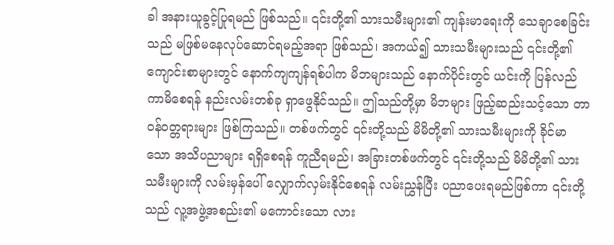ခါ အနားယူခွင့်ပြုရမည် ဖြစ်သည်။ ၎င်းတို့၏ သားသမီးများ၏ ကျန်းမာရေးကို သေချာစေခြင်းသည် မဖြစ်မနေလုပ်ဆောင်ရမည့်အရာ ဖြစ်သည်၊ အကယ်၍ သားသမီးများသည် ၎င်းတို့၏ ကျောင်းစာများတွင် နောက်ကျကျန်ရစ်ပါက မိဘများသည် နောက်ပိုင်းတွင် ယင်းကို ပြန်လည်ကာမိစေရန် နည်းလမ်းတစ်ခု ရှာဖွေနိုင်သည်။ ဤသည်တို့မှာ မိဘများ ဖြည့်ဆည်းသင့်သော တာဝန်ဝတ္တရားများ ဖြစ်ကြသည်။ တစ်ဖက်တွင် ၎င်းတို့သည် မိမိတို့၏ သားသမီးများကို ခိုင်မာသော အသိပညာများ ရရှိစေရန် ကူညီရမည်၊ အခြားတစ်ဖက်တွင် ၎င်းတို့သည် မိမိတို့၏ သားသမီးများကို လမ်းမှန်ပေါ် လျှောက်လှမ်းနိုင်စေရန် လမ်းညွှန်ပြီး ပညာပေးရမည်ဖြစ်ကာ ၎င်းတို့သည် လူ့အဖွဲ့အစည်း၏ မကောင်းသော လား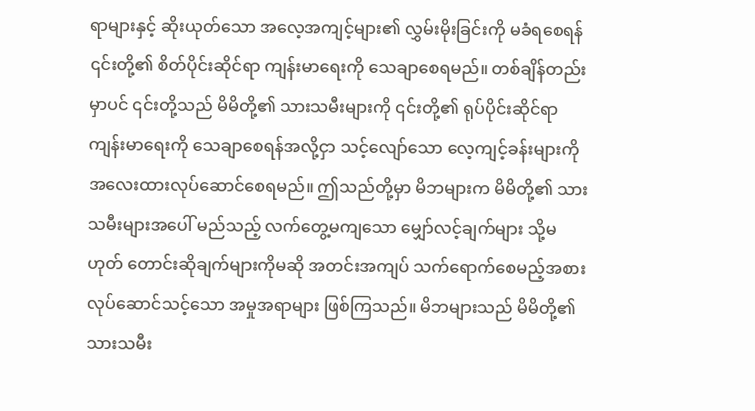ရာများနှင့် ဆိုးယုတ်သော အလေ့အကျင့်များ၏ လွှမ်းမိုးခြင်းကို မခံရစေရန် ၎င်းတို့၏ စိတ်ပိုင်းဆိုင်ရာ ကျန်းမာရေးကို သေချာစေရမည်။ တစ်ချိန်တည်းမှာပင် ၎င်းတို့သည် မိမိတို့၏ သားသမီးများကို ၎င်းတို့၏ ရုပ်ပိုင်းဆိုင်ရာ ကျန်းမာရေးကို သေချာစေရန်အလို့ငှာ သင့်လျော်သော လေ့ကျင့်ခန်းများကို အလေးထားလုပ်ဆောင်စေရမည်။ ဤသည်တို့မှာ မိဘများက မိမိတို့၏ သားသမီးများအပေါ် မည်သည့် လက်တွေ့မကျသော မျှော်လင့်ချက်များ သို့မဟုတ် တောင်းဆိုချက်များကိုမဆို အတင်းအကျပ် သက်ရောက်စေမည့်အစား လုပ်ဆောင်သင့်သော အမှုအရာများ ဖြစ်ကြသည်။ မိဘများသည် မိမိတို့၏ သားသမီး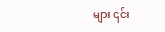များ ၎င်း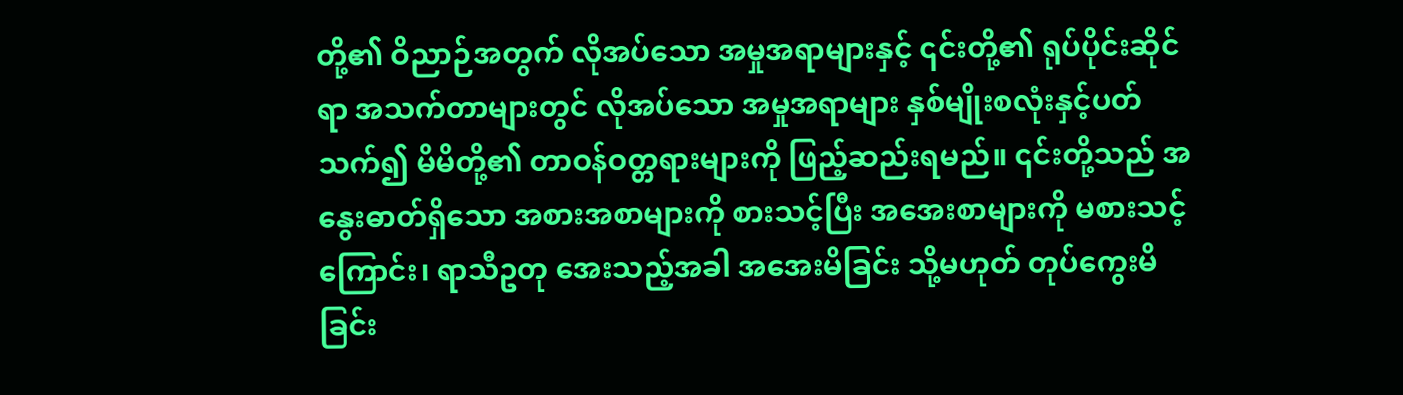တို့၏ ဝိညာဉ်အတွက် လိုအပ်သော အမှုအရာများနှင့် ၎င်းတို့၏ ရုပ်ပိုင်းဆိုင်ရာ အသက်တာများတွင် လိုအပ်သော အမှုအရာများ နှစ်မျိုးစလုံးနှင့်ပတ်သက်၍ မိမိတို့၏ တာဝန်ဝတ္တရားများကို ဖြည့်ဆည်းရမည်။ ၎င်းတို့သည် အနွေးဓာတ်ရှိသော အစားအစာများကို စားသင့်ပြီး အအေးစာများကို မစားသင့်ကြောင်း၊ ရာသီဥတု အေးသည့်အခါ အအေးမိခြင်း သို့မဟုတ် တုပ်ကွေးမိခြင်း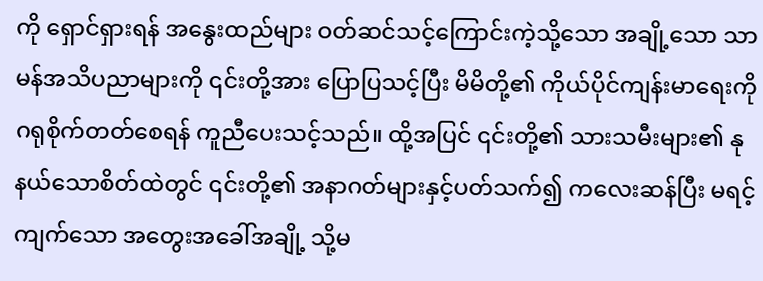ကို ရှောင်ရှားရန် အနွေးထည်များ ဝတ်ဆင်သင့်ကြောင်းကဲ့သို့သော အချို့သော သာမန်အသိပညာများကို ၎င်းတို့အား ပြောပြသင့်ပြီး မိမိတို့၏ ကိုယ်ပိုင်ကျန်းမာရေးကို ဂရုစိုက်တတ်စေရန် ကူညီပေးသင့်သည်။ ထို့အပြင် ၎င်းတို့၏ သားသမီးများ၏ နုနယ်သောစိတ်ထဲတွင် ၎င်းတို့၏ အနာဂတ်များနှင့်ပတ်သက်၍ ကလေးဆန်ပြီး မရင့်ကျက်သော အတွေးအခေါ်အချို့ သို့မ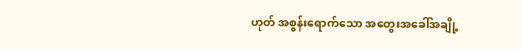ဟုတ် အစွန်းရောက်သော အတွေးအခေါ်အချို့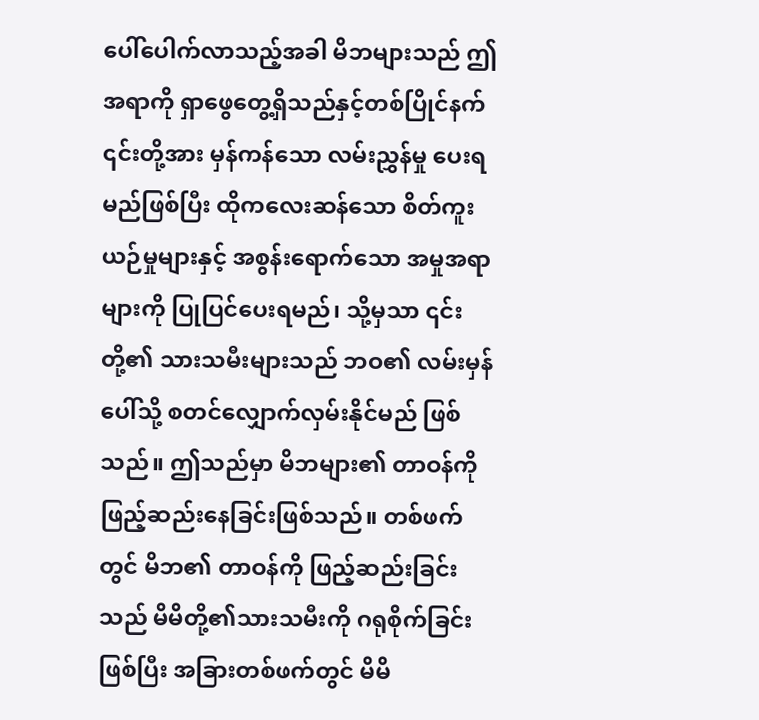ပေါ်ပေါက်လာသည့်အခါ မိဘများသည် ဤအရာကို ရှာဖွေတွေ့ရှိသည်နှင့်တစ်ပြိုင်နက် ၎င်းတို့အား မှန်ကန်သော လမ်းညွှန်မှု ပေးရမည်ဖြစ်ပြီး ထိုကလေးဆန်သော စိတ်ကူးယဉ်မှုများနှင့် အစွန်းရောက်သော အမှုအရာများကို ပြုပြင်ပေးရမည်၊ သို့မှသာ ၎င်းတို့၏ သားသမီးများသည် ဘဝ၏ လမ်းမှန်ပေါ်သို့ စတင်လျှောက်လှမ်းနိုင်မည် ဖြစ်သည်။ ဤသည်မှာ မိဘများ၏ တာဝန်ကို ဖြည့်ဆည်းနေခြင်းဖြစ်သည်။ တစ်ဖက်တွင် မိဘ၏ တာဝန်ကို ဖြည့်ဆည်းခြင်းသည် မိမိတို့၏သားသမီးကို ဂရုစိုက်ခြင်းဖြစ်ပြီး အခြားတစ်ဖက်တွင် မိမိ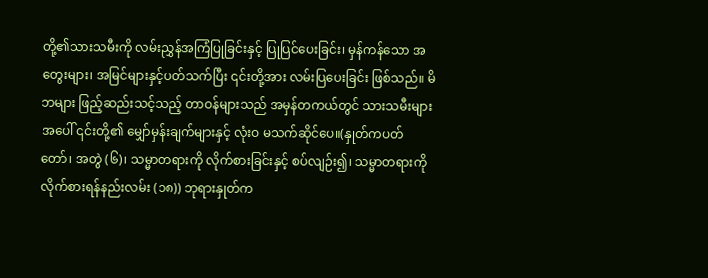တို့၏သားသမီးကို လမ်းညွှန်အကြံပြုခြင်းနှင့် ပြုပြင်ပေးခြင်း၊ မှန်ကန်သော အတွေးများ၊ အမြင်များနှင့်ပတ်သက်ပြီး ၎င်းတို့အား လမ်းပြပေးခြင်း ဖြစ်သည်။ မိဘများ ဖြည့်ဆည်းသင့်သည့် တာဝန်များသည် အမှန်တကယ်တွင် သားသမီးများအပေါ် ၎င်းတို့၏ မျှော်မှန်းချက်များနှင့် လုံးဝ မသက်ဆိုင်ပေ။(နှုတ်ကပတ်တော်၊ အတွဲ (၆)၊ သမ္မာတရားကို လိုက်စားခြင်းနှင့် စပ်လျဉ်း၍၊ သမ္မာတရားကို လိုက်စားရန်နည်းလမ်း (၁၈)) ဘုရားနှုတ်က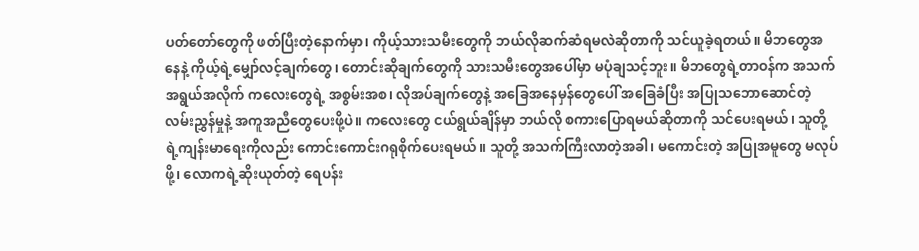ပတ်တော်တွေကို ဖတ်ပြီးတဲ့နောက်မှာ၊ ကိုယ့်သားသမီးတွေကို ဘယ်လိုဆက်ဆံရမလဲဆိုတာကို သင်ယူခဲ့ရတယ်။ မိဘတွေအနေနဲ့ ကိုယ့်ရဲ့မျှော်လင့်ချက်တွေ၊ တောင်းဆိုချက်တွေကို သားသမီးတွေအပေါ်မှာ မပုံချသင့်ဘူး။ မိဘတွေရဲ့တာဝန်က အသက်အရွယ်အလိုက် ကလေးတွေရဲ့ အစွမ်းအစ၊ လိုအပ်ချက်တွေနဲ့ အခြေအနေမှန်တွေပေါ် အခြေခံပြီး အပြုသဘောဆောင်တဲ့ လမ်းညွှန်မှုနဲ့ အကူအညီတွေပေးဖို့ပဲ။ ကလေးတွေ ငယ်ရွယ်ချိန်မှာ ဘယ်လို စကားပြောရမယ်ဆိုတာကို သင်ပေးရမယ်၊ သူတို့ရဲ့ကျန်းမာရေးကိုလည်း ကောင်းကောင်းဂရုစိုက်ပေးရမယ်။ သူတို့ အသက်ကြီးလာတဲ့အခါ၊ မကောင်းတဲ့ အပြုအမူတွေ မလုပ်ဖို့၊ လောကရဲ့ဆိုးယုတ်တဲ့ ရေပန်း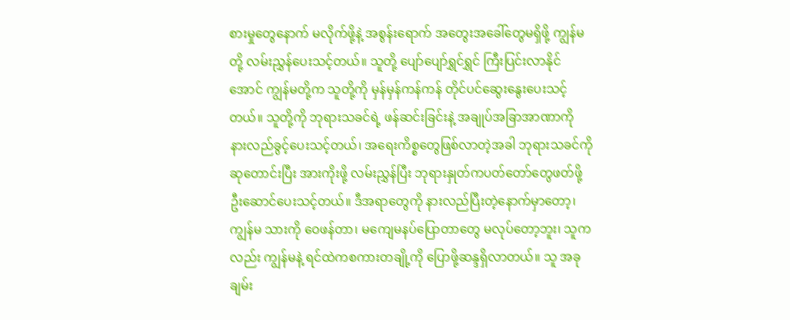စားမှုတွေနောက် မလိုက်ဖို့နဲ့ အစွန်းရောက် အတွေးအခေါ်တွေမရှိဖို့ ကျွန်မတို့ လမ်းညွှန်ပေးသင့်တယ်။ သူတို့ ပျော်ပျော်ရွှင်ရွှင် ကြီးပြင်းလာနိုင်အောင် ကျွန်မတို့က သူတို့ကို မှန်မှန်ကန်ကန် တိုင်ပင်ဆွေးနွေးပေးသင့်တယ်။ သူတို့ကို ဘုရားသခင်ရဲ့ ဖန်ဆင်းခြင်းနဲ့ အချုပ်အခြာအာဏာကို နားလည်ခွင့်ပေးသင့်တယ်၊ အရေးကိစ္စတွေဖြစ်လာတဲ့အခါ ဘုရားသခင်ကို ဆုတောင်းပြီး အားကိုးဖို့ လမ်းညွှန်ပြီး ဘုရားနှုတ်ကပတ်တော်တွေဖတ်ဖို့ ဦးဆောင်ပေးသင့်တယ်။ ဒီအရာတွေကို နားလည်ပြီးတဲ့နောက်မှာတော့၊ ကျွန်မ သားကို ဝေဖန်တာ၊ မကျေမနပ်ပြောတာတွေ မလုပ်တော့ဘူး၊ သူကလည်း ကျွန်မနဲ့ ရင်ထဲကစကားတချို့ကို ပြောဖို့ဆန္ဒရှိလာတယ်။ သူ အခု ချမ်း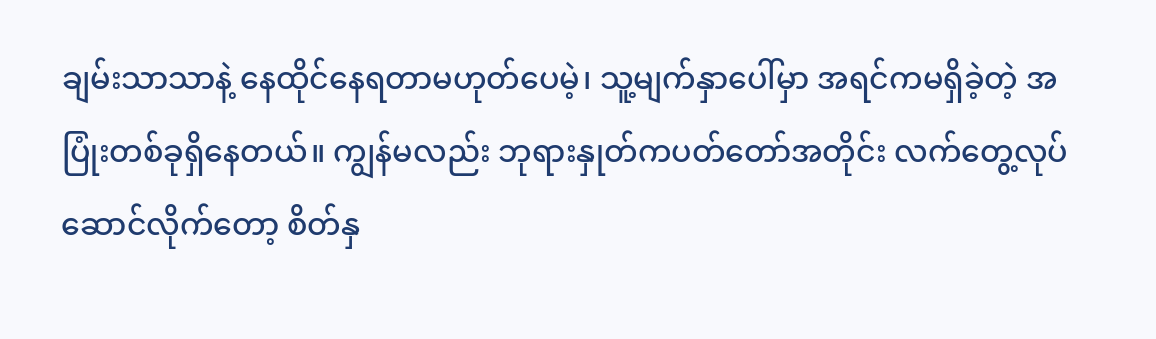ချမ်းသာသာနဲ့ နေထိုင်နေရတာမဟုတ်ပေမဲ့၊ သူ့မျက်နှာပေါ်မှာ အရင်ကမရှိခဲ့တဲ့ အပြုံးတစ်ခုရှိနေတယ်။ ကျွန်မလည်း ဘုရားနှုတ်ကပတ်တော်အတိုင်း လက်တွေ့လုပ်ဆောင်လိုက်တော့ စိတ်နှ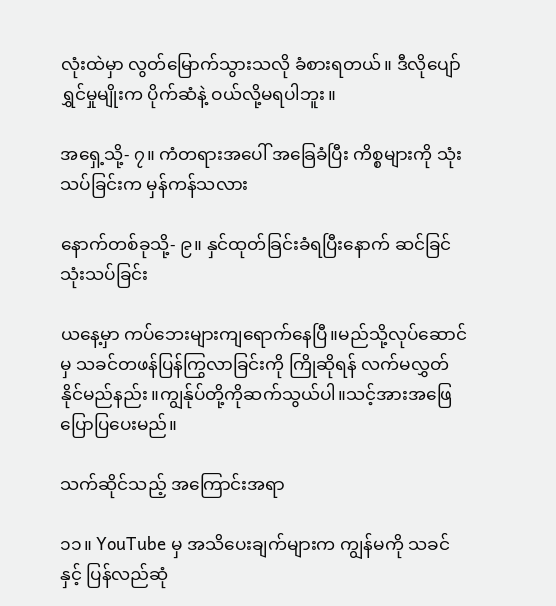လုံးထဲမှာ လွတ်မြောက်သွားသလို ခံစားရတယ်။ ဒီလိုပျော်ရွှင်မှုမျိုးက ပိုက်ဆံနဲ့ ဝယ်လို့မရပါဘူး။

အရှေ့သို့- ၇။ ကံတရားအပေါ် အခြေခံပြီး ကိစ္စများကို သုံးသပ်ခြင်းက မှန်ကန်သလား

နောက်တစ်ခုသို့- ၉။ နှင်ထုတ်ခြင်းခံရပြီးနောက် ဆင်ခြင်သုံးသပ်ခြင်း

ယနေ့မှာ ကပ်ဘေးများကျရောက်နေပြီ။မည်သို့လုပ်ဆောင်မှ သခင်တဖန်ပြန်ကြွလာခြင်းကို ကြိုဆိုရန် လက်မလွှတ်နိုင်မည်နည်း။ကျွန်ုပ်တို့ကိုဆက်သွယ်ပါ။သင့်အားအဖြေပြောပြပေးမည်။

သက်ဆိုင်သည့် အကြောင်းအရာ

၁၁။ YouTube မှ အသိပေးချက်များက ကျွန်မကို သခင်နှင့် ပြန်လည်ဆုံ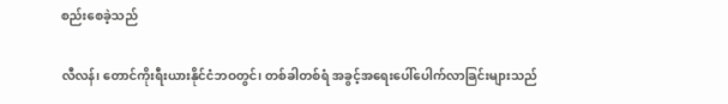စည်းစေခဲ့သည်

လီလန်၊ တောင်ကိုးရီးယားနိုင်ငံဘဝတွင်၊ တစ်ခါတစ်ရံ အခွင့်အရေးပေါ်ပေါက်လာခြင်းများသည်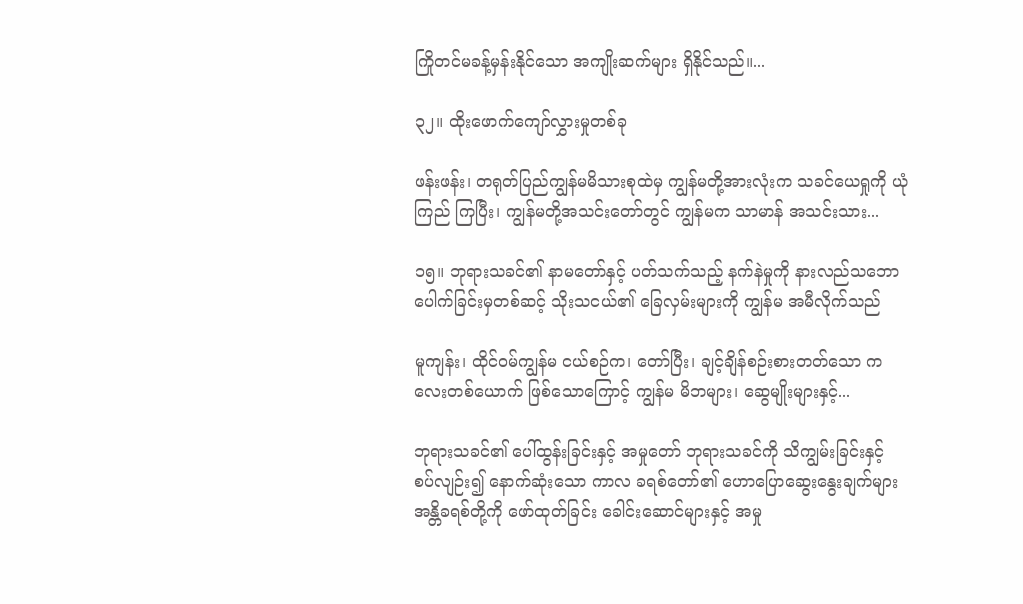ကြိုတင်မခန့်မှန်းနိုင်သော အကျိုးဆက်များ ရှိနိုင်သည်။...

၃၂။ ထိုးဖောက်ကျော်လွှားမှုတစ်ခု

ဖန်းဖန်း၊ တရုတ်ပြည်ကျွန်မမိသားစုထဲမှ ကျွန်မတို့အားလုံးက သခင်ယေရှုကို ယုံကြည် ကြပြီး၊ ကျွန်မတို့အသင်းတော်တွင် ကျွန်မက သာမာန် အသင်းသား...

၁၅။ ဘုရားသခင်၏ နာမတော်နှင့် ပတ်သက်သည့် နက်နဲမှုကို နားလည်သဘောပေါက်ခြင်းမှတစ်ဆင့် သိုးသငယ်၏ ခြေလှမ်းများကို ကျွန်မ အမီလိုက်သည်

မူကျန်း၊ ထိုင်ဝမ်ကျွန်မ ငယ်စဉ်က၊ တော်ပြီး၊ ချင့်ချိန်စဉ်းစားတတ်သော ကလေးတစ်ယောက် ဖြစ်သောကြောင့် ကျွန်မ မိဘများ၊ ဆွေမျိုးများနှင့်...

ဘုရားသခင်၏ ပေါ်ထွန်းခြင်းနှင့် အမှုတော် ဘုရားသခင်ကို သိကျွမ်းခြင်းနှင့် စပ်လျဉ်း၍ နောက်ဆုံးသော ကာလ ခရစ်တော်၏ ဟောပြောဆွေးနွေးချက်များ အန္တိခရစ်တို့ကို ဖော်ထုတ်ခြင်း ခေါင်းဆောင်များနှင့် အမှု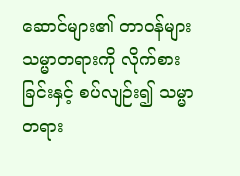ဆောင်များ၏ တာဝန်များ သမ္မာတရားကို လိုက်စားခြင်းနှင့် စပ်လျဉ်း၍ သမ္မာတရား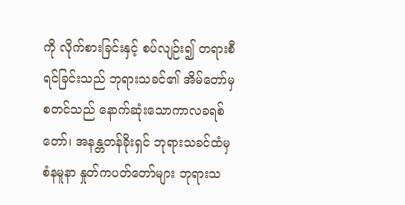ကို လိုက်စားခြင်းနှင့် စပ်လျဉ်း၍ တရားစီရင်ခြင်းသည် ဘုရားသခင်၏ အိမ်တော်မှ စတင်သည် နောက်ဆုံးသောကာလခရစ်တော်၊ အနန္တတန်ခိုးရှင် ဘုရားသခင်ထံမှ စံနမူနာ နှုတ်ကပတ်တော်များ ဘုရားသ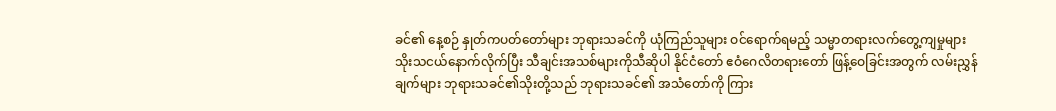ခင်၏ နေ့စဉ် နှုတ်ကပတ်တော်များ ဘုရားသခင်ကို ယုံကြည်သူများ ဝင်ရောက်ရမည့် သမ္မာတရားလက်တွေ့ကျမှုများ သိုးသငယ်နောက်လိုက်ပြီး သီချင်းအသစ်များကိုသီဆိုပါ နိုင်ငံတော် ဧဝံဂေလိတရားတော် ဖြန့်ဝေခြင်းအတွက် လမ်းညွှန်ချက်များ ဘုရားသခင်၏သိုးတို့သည် ဘုရားသခင်၏ အသံတော်ကို ကြား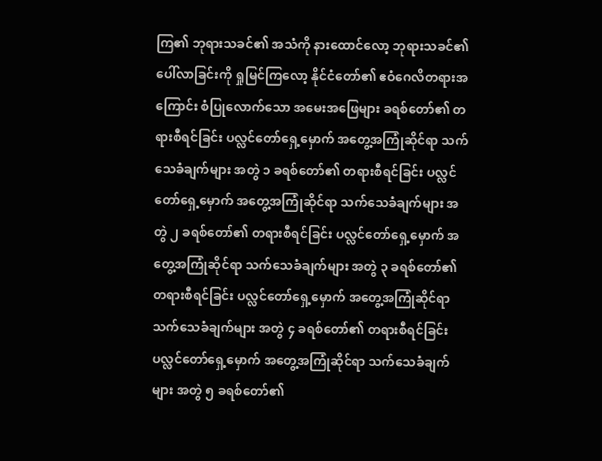ကြ၏ ဘုရားသခင်၏ အသံကို နားထောင်လော့ ဘုရားသခင်၏ ပေါ်လာခြင်းကို ရှုမြင်ကြလော့ နိုင်ငံတော်၏ ဧဝံဂေလိတရားအကြောင်း စံပြုလောက်သော အမေးအဖြေများ ခရစ်တော်၏ တရားစီရင်ခြင်း ပလ္လင်တော်ရှေ့မှောက် အတွေ့အကြုံဆိုင်ရာ သက်သေခံချက်များ အတွဲ ၁ ခရစ်တော်၏ တရားစီရင်ခြင်း ပလ္လင်တော်ရှေ့မှောက် အတွေ့အကြုံဆိုင်ရာ သက်သေခံချက်များ အတွဲ ၂ ခရစ်တော်၏ တရားစီရင်ခြင်း ပလ္လင်တော်ရှေ့မှောက် အတွေ့အကြုံဆိုင်ရာ သက်သေခံချက်များ အတွဲ ၃ ခရစ်တော်၏ တရားစီရင်ခြင်း ပလ္လင်တော်ရှေ့မှောက် အတွေ့အကြုံဆိုင်ရာ သက်သေခံချက်များ အတွဲ ၄ ခရစ်တော်၏ တရားစီရင်ခြင်း ပလ္လင်တော်ရှေ့မှောက် အတွေ့အကြုံဆိုင်ရာ သက်သေခံချက်များ အတွဲ ၅ ခရစ်တော်၏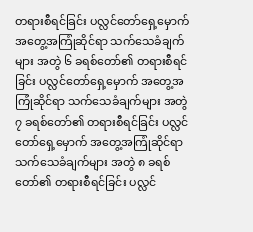တရားစီရင်ခြင်း ပလ္လင်တော်ရှေ့မှောက် အတွေ့အကြုံဆိုင်ရာ သက်သေခံချက်များ အတွဲ ၆ ခရစ်တော်၏ တရားစီရင်ခြင်း ပလ္လင်တော်ရှေ့မှောက် အတွေ့အကြုံဆိုင်ရာ သက်သေခံချက်များ အတွဲ ၇ ခရစ်တော်၏ တရားစီရင်ခြင်း ပလ္လင်တော်ရှေ့မှောက် အတွေ့အကြုံဆိုင်ရာ သက်သေခံချက်များ အတွဲ ၈ ခရစ်တော်၏ တရားစီရင်ခြင်း ပလ္လင်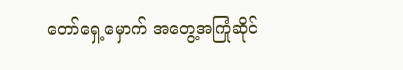တော်ရှေ့မှောက် အတွေ့အကြုံဆိုင်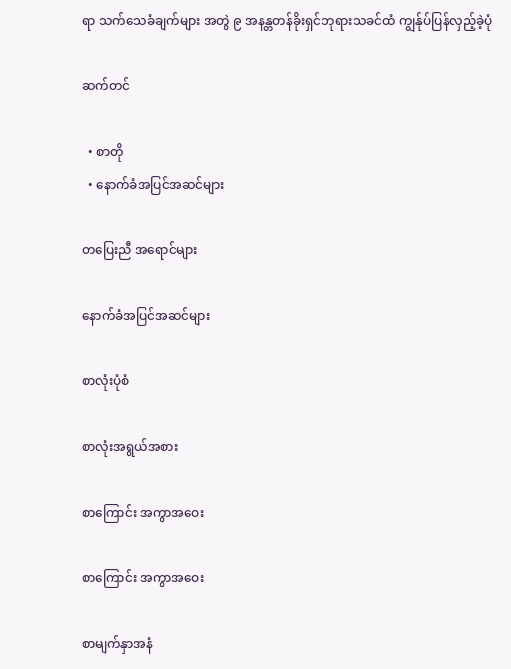ရာ သက်သေခံချက်များ အတွဲ ၉ အနန္တတန်ခိုးရှင်ဘုရားသခင်ထံ ကျွန်ုပ်ပြန်လှည့်ခဲ့ပုံ

ဆက်တင်

  • စာတို
  • နောက်ခံအပြင်အဆင်များ

တပြေးညီ အရောင်များ

နောက်ခံအပြင်အဆင်များ

စာလုံးပုံစံ

စာလုံးအရွယ်အစား

စာကြောင်း အကွာအဝေး

စာကြောင်း အကွာအဝေး

စာမျက်နှာအနံ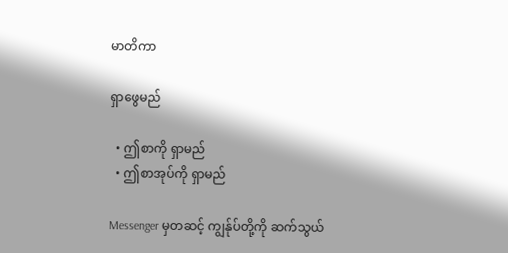မာတိကာ

ရှာဖွေမည်

  • ဤစာကို ရှာမည်
  • ဤစာအုပ်ကို ရှာမည်

Messenger မှတဆင့် ကျွန်ုပ်တို့ကို ဆက်သွယ်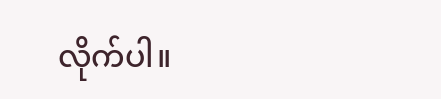လိုက်ပါ။